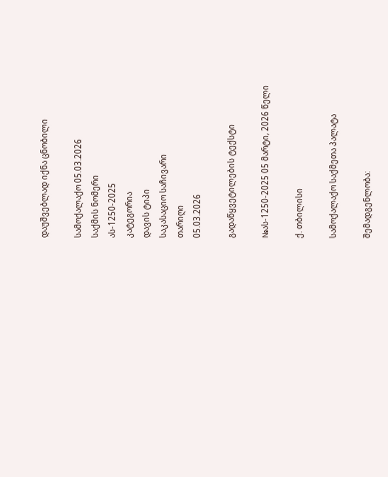დაუშვებლად იქნა ცნობილი

სამოქალაქო 05.03.2026
საქმის ნომერი
ას-1250-2025
კატეგორია
დავის ტიპი
საკასაციო საჩივარი
თარიღი
05.03.2026

გადაწყვეტილების ტექსტი

№ას-1250-2025 05 მარტი, 2026 წელი

ქ. თბილისი

სამოქალაქო საქმეთა პალატა

შემადგენლობა: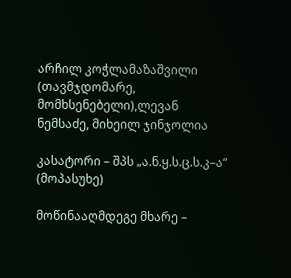არჩილ კოჭლამაზაშვილი (თავმჯდომარე, მომხსენებელი),ლევან ნემსაძე, მიხეილ ჯინჯოლია

კასატორი – შპს „ა.ნ.ყ.ს.ც.ს.კ–ა“ (მოპასუხე)

მოწინააღმდეგე მხარე –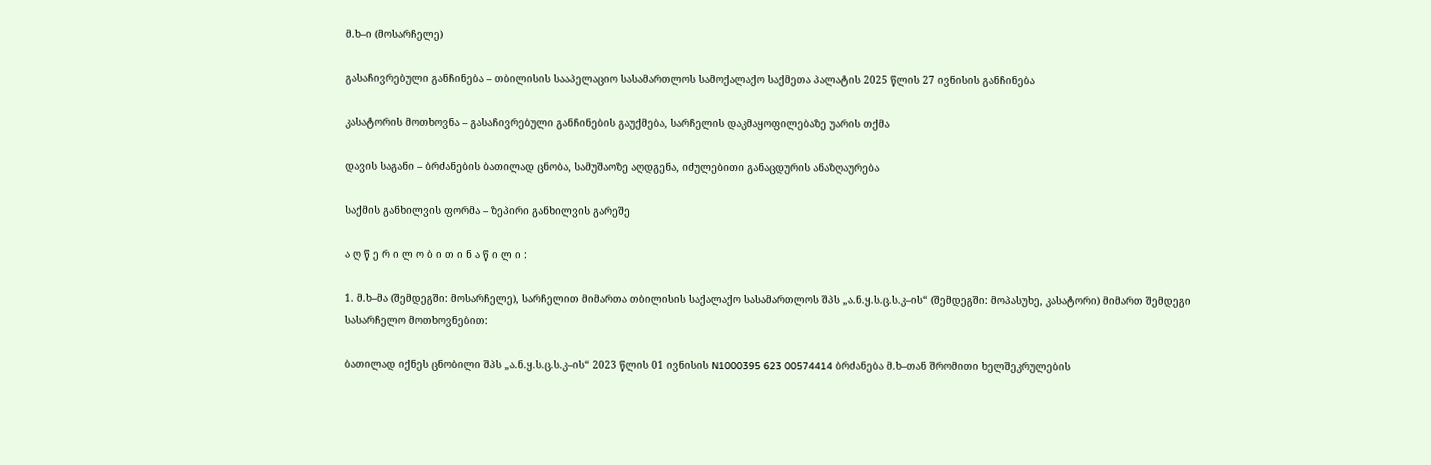მ.ხ–ი (მოსარჩელე)

გასაჩივრებული განჩინება – თბილისის სააპელაციო სასამართლოს სამოქალაქო საქმეთა პალატის 2025 წლის 27 ივნისის განჩინება

კასატორის მოთხოვნა – გასაჩივრებული განჩინების გაუქმება, სარჩელის დაკმაყოფილებაზე უარის თქმა

დავის საგანი – ბრძანების ბათილად ცნობა, სამუშაოზე აღდგენა, იძულებითი განაცდურის ანაზღაურება

საქმის განხილვის ფორმა – ზეპირი განხილვის გარეშე

ა ღ წ ე რ ი ლ ო ბ ი თ ი ნ ა წ ი ლ ი :

1. მ.ხ–მა (შემდეგში: მოსარჩელე), სარჩელით მიმართა თბილისის საქალაქო სასამართლოს შპს „ა.ნ.ყ.ს.ც.ს.კ–ის“ (შემდეგში: მოპასუხე, კასატორი) მიმართ შემდეგი სასარჩელო მოთხოვნებით:

ბათილად იქნეს ცნობილი შპს „ა.ნ.ყ.ს.ც.ს.კ–ის“ 2023 წლის 01 ივნისის N1000395 623 00574414 ბრძანება მ.ხ–თან შრომითი ხელშეკრულების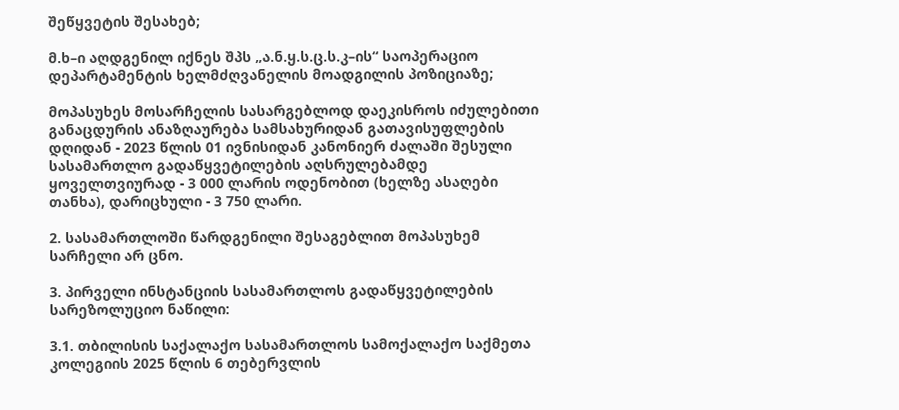შეწყვეტის შესახებ;

მ.ხ–ი აღდგენილ იქნეს შპს „ა.ნ.ყ.ს.ც.ს.კ–ის“ საოპერაციო დეპარტამენტის ხელმძღვანელის მოადგილის პოზიციაზე;

მოპასუხეს მოსარჩელის სასარგებლოდ დაეკისროს იძულებითი განაცდურის ანაზღაურება სამსახურიდან გათავისუფლების დღიდან - 2023 წლის 01 ივნისიდან კანონიერ ძალაში შესული სასამართლო გადაწყვეტილების აღსრულებამდე ყოველთვიურად - 3 000 ლარის ოდენობით (ხელზე ასაღები თანხა), დარიცხული - 3 750 ლარი.

2. სასამართლოში წარდგენილი შესაგებლით მოპასუხემ სარჩელი არ ცნო.

3. პირველი ინსტანციის სასამართლოს გადაწყვეტილების სარეზოლუციო ნაწილი:

3.1. თბილისის საქალაქო სასამართლოს სამოქალაქო საქმეთა კოლეგიის 2025 წლის 6 თებერვლის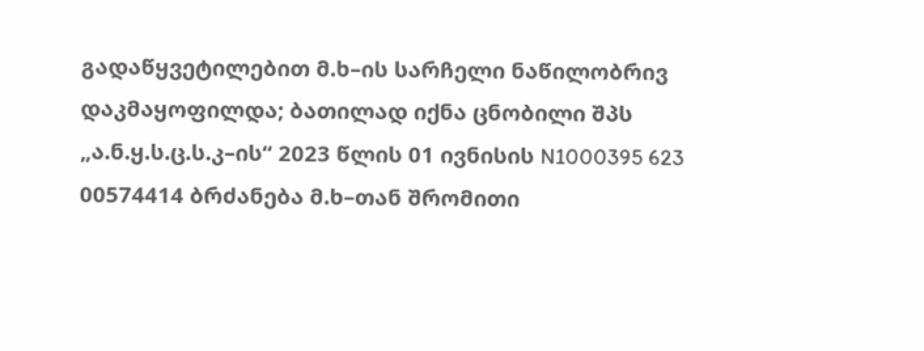გადაწყვეტილებით მ.ხ–ის სარჩელი ნაწილობრივ დაკმაყოფილდა; ბათილად იქნა ცნობილი შპს „ა.ნ.ყ.ს.ც.ს.კ–ის“ 2023 წლის 01 ივნისის N1000395 623 00574414 ბრძანება მ.ხ–თან შრომითი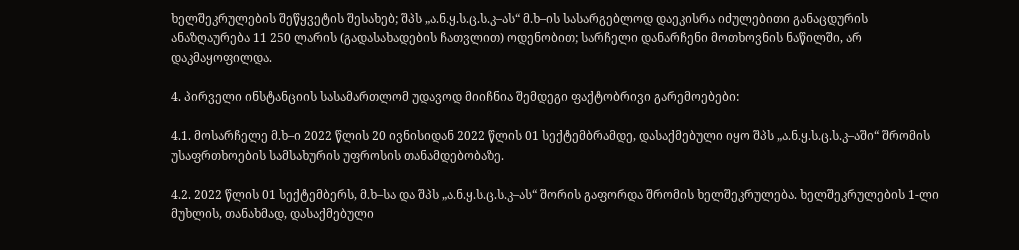ხელშეკრულების შეწყვეტის შესახებ; შპს „ა.ნ.ყ.ს.ც.ს.კ–ას“ მ.ხ–ის სასარგებლოდ დაეკისრა იძულებითი განაცდურის ანაზღაურება 11 250 ლარის (გადასახადების ჩათვლით) ოდენობით; სარჩელი დანარჩენი მოთხოვნის ნაწილში, არ დაკმაყოფილდა.

4. პირველი ინსტანციის სასამართლომ უდავოდ მიიჩნია შემდეგი ფაქტობრივი გარემოებები:

4.1. მოსარჩელე მ.ხ–ი 2022 წლის 20 ივნისიდან 2022 წლის 01 სექტემბრამდე, დასაქმებული იყო შპს „ა.ნ.ყ.ს.ც.ს.კ–აში“ შრომის უსაფრთხოების სამსახურის უფროსის თანამდებობაზე.

4.2. 2022 წლის 01 სექტემბერს, მ.ხ–სა და შპს „ა.ნ.ყ.ს.ც.ს.კ–ას“ შორის გაფორდა შრომის ხელშეკრულება. ხელშეკრულების 1-ლი მუხლის, თანახმად, დასაქმებული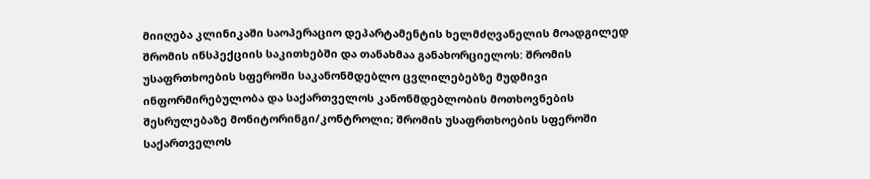მიიღება კლინიკაში საოპერაციო დეპარტამენტის ხელმძღვანელის მოადგილედ შრომის ინსპექციის საკითხებში და თანახმაა განახორციელოს: შრომის უსაფრთხოების სფეროში საკანონმდებლო ცვლილებებზე მუდმივი ინფორმირებულობა და საქართველოს კანონმდებლობის მოთხოვნების შესრულებაზე მონიტორინგი/კონტროლი; შრომის უსაფრთხოების სფეროში საქართველოს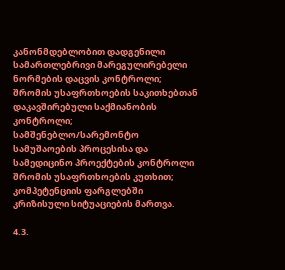კანონმდებლობით დადგენილი სამართლებრივი მარეგულირებელი ნორმების დაცვის კონტროლი; შრომის უსაფრთხოების საკითხებთან დაკავშირებული საქმიანობის კონტროლი; სამშენებლო/სარემონტო სამუშაოების პროცესისა და სამედიცინო პროექტების კონტროლი შრომის უსაფრთხოების კუთხით; კომპეტენციის ფარგლებში კრიზისული სიტუაციების მართვა.

4.3.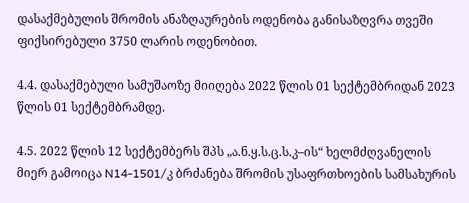დასაქმებულის შრომის ანაზღაურების ოდენობა განისაზღვრა თვეში ფიქსირებული 3750 ლარის ოდენობით.

4.4. დასაქმებული სამუშაოზე მიიღება 2022 წლის 01 სექტემბრიდან 2023 წლის 01 სექტემბრამდე.

4.5. 2022 წლის 12 სექტემბერს შპს „ა.ნ.ყ.ს.ც.ს.კ–ის“ ხელმძღვანელის მიერ გამოიცა N14-1501/კ ბრძანება შრომის უსაფრთხოების სამსახურის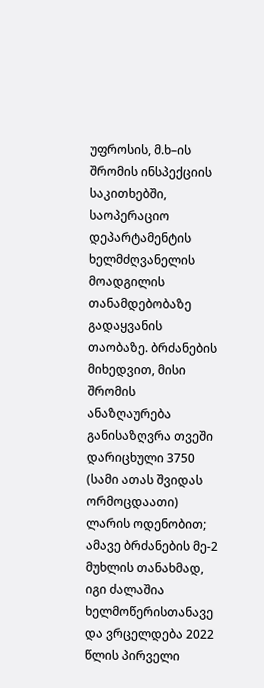უფროსის, მ.ხ–ის შრომის ინსპექციის საკითხებში, საოპერაციო დეპარტამენტის ხელმძღვანელის მოადგილის თანამდებობაზე გადაყვანის თაობაზე. ბრძანების მიხედვით, მისი შრომის ანაზღაურება განისაზღვრა თვეში დარიცხული 3750 (სამი ათას შვიდას ორმოცდაათი) ლარის ოდენობით; ამავე ბრძანების მე-2 მუხლის თანახმად, იგი ძალაშია ხელმოწერისთანავე და ვრცელდება 2022 წლის პირველი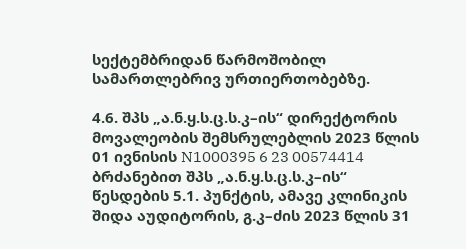სექტემბრიდან წარმოშობილ სამართლებრივ ურთიერთობებზე.

4.6. შპს „ა.ნ.ყ.ს.ც.ს.კ–ის“ დირექტორის მოვალეობის შემსრულებლის 2023 წლის 01 ივნისის N1000395 6 23 00574414 ბრძანებით შპს „ა.ნ.ყ.ს.ც.ს.კ–ის“ წესდების 5.1. პუნქტის, ამავე კლინიკის შიდა აუდიტორის, გ.კ–ძის 2023 წლის 31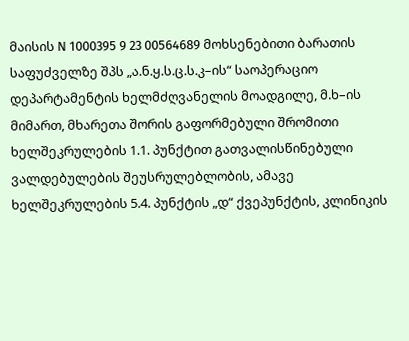მაისის N 1000395 9 23 00564689 მოხსენებითი ბარათის საფუძველზე შპს „ა.ნ.ყ.ს.ც.ს.კ–ის“ საოპერაციო დეპარტამენტის ხელმძღვანელის მოადგილე, მ.ხ–ის მიმართ, მხარეთა შორის გაფორმებული შრომითი ხელშეკრულების 1.1. პუნქტით გათვალისწინებული ვალდებულების შეუსრულებლობის, ამავე ხელშეკრულების 5.4. პუნქტის „დ“ ქვეპუნქტის, კლინიკის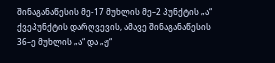შინაგანაწესის მე-17 მუხლის მე–2 პუნქტის „ა“ ქვეპუნქტის დარღვევის, ამავე შინაგანაწესის 36–ე მუხლის „ა“ და „ჟ“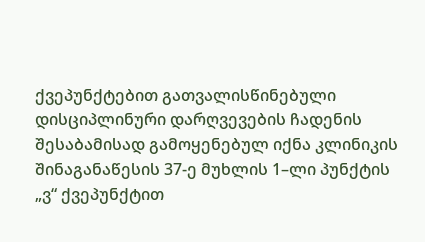ქვეპუნქტებით გათვალისწინებული დისციპლინური დარღვევების ჩადენის შესაბამისად გამოყენებულ იქნა კლინიკის შინაგანაწესის 37-ე მუხლის 1–ლი პუნქტის „ვ“ ქვეპუნქტით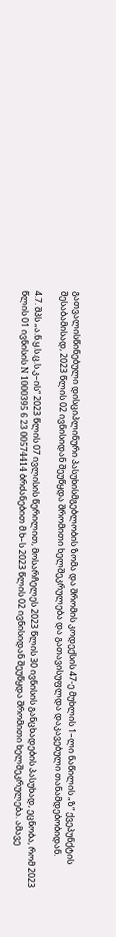გათვალისწინებული დისციპლინური პასუხისმგებლობის ზომა და შრომის კოდექსის 47-ე მუხლის 1–ლი ნაწილის „ზ“ ქვეპუნქტის შესაბამისად, 2023 წლის 02 ივნისიდან შეუწყდა შრომითი ხელშეკრულება და გათავისუფლდა დაკავებული თანამდებობიდან.

4.7. შპს „ა.ნ.ყ.ს.ც.ს.კ–ის“ 2023 წლის 07 ივლისის წერილით, მოსარჩელეს 2023 წლის 30 ივნისის განცხადების პასუხად, ეცნობა, რომ 2023 წლის 01 ივნისის N 1000395 6 23 00574414 ბრძანებით მ.ხ–ს 2023 წლის 02 ივნისიდან შეუწყდა შრომითი ხელშეკრულება. ამავე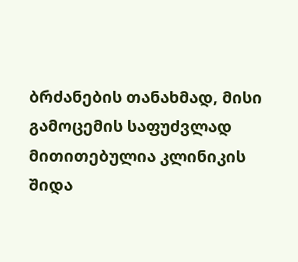ბრძანების თანახმად, მისი გამოცემის საფუძვლად მითითებულია კლინიკის შიდა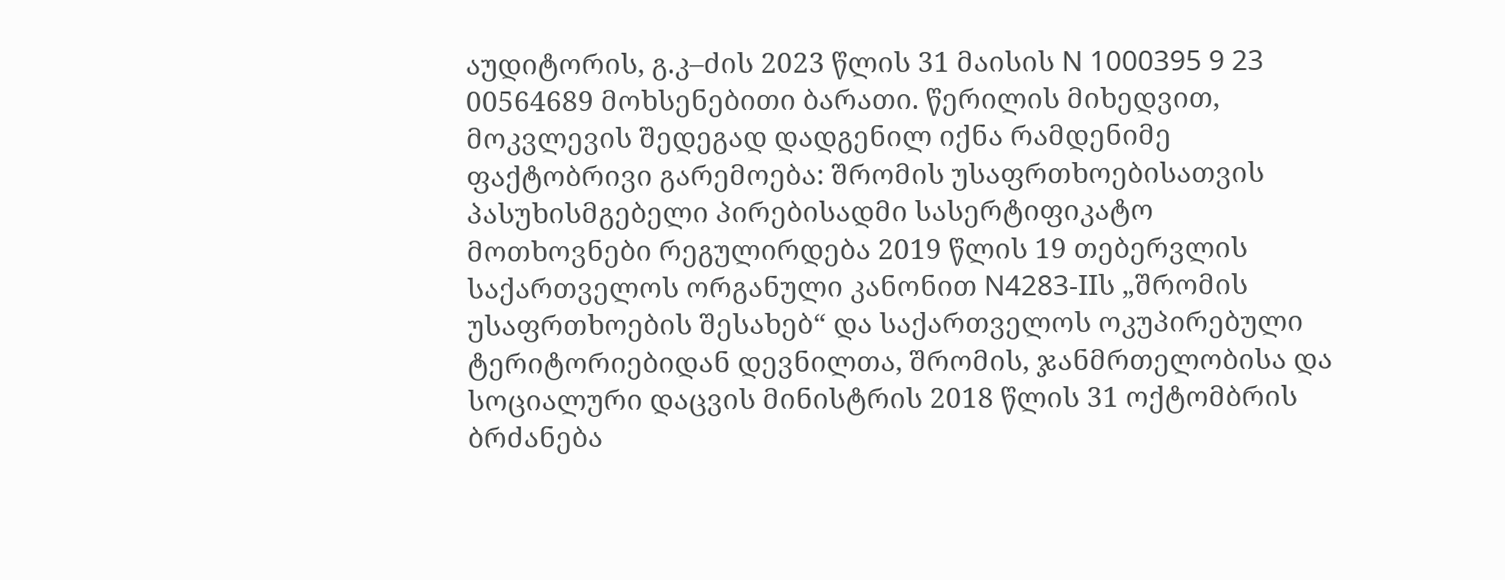აუდიტორის, გ.კ–ძის 2023 წლის 31 მაისის N 1000395 9 23 00564689 მოხსენებითი ბარათი. წერილის მიხედვით, მოკვლევის შედეგად დადგენილ იქნა რამდენიმე ფაქტობრივი გარემოება: შრომის უსაფრთხოებისათვის პასუხისმგებელი პირებისადმი სასერტიფიკატო მოთხოვნები რეგულირდება 2019 წლის 19 თებერვლის საქართველოს ორგანული კანონით N4283-IIს „შრომის უსაფრთხოების შესახებ“ და საქართველოს ოკუპირებული ტერიტორიებიდან დევნილთა, შრომის, ჯანმრთელობისა და სოციალური დაცვის მინისტრის 2018 წლის 31 ოქტომბრის ბრძანება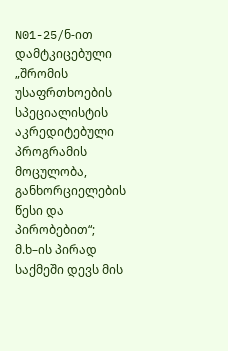N01-25/ნ-ით დამტკიცებული „შრომის უსაფრთხოების სპეციალისტის აკრედიტებული პროგრამის მოცულობა, განხორციელების წესი და პირობებით“; მ.ხ–ის პირად საქმეში დევს მის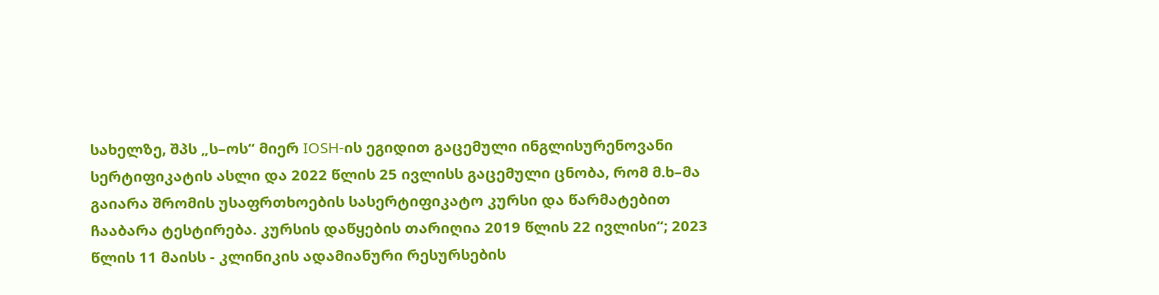სახელზე, შპს „ს–ოს“ მიერ IOSH-ის ეგიდით გაცემული ინგლისურენოვანი სერტიფიკატის ასლი და 2022 წლის 25 ივლისს გაცემული ცნობა, რომ მ.ხ–მა გაიარა შრომის უსაფრთხოების სასერტიფიკატო კურსი და წარმატებით ჩააბარა ტესტირება. კურსის დაწყების თარიღია 2019 წლის 22 ივლისი“; 2023 წლის 11 მაისს - კლინიკის ადამიანური რესურსების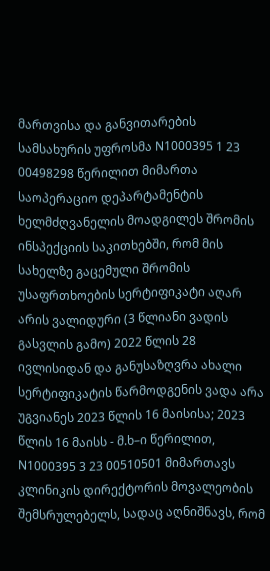მართვისა და განვითარების სამსახურის უფროსმა N1000395 1 23 00498298 წერილით მიმართა საოპერაციო დეპარტამენტის ხელმძღვანელის მოადგილეს შრომის ინსპექციის საკითხებში, რომ მის სახელზე გაცემული შრომის უსაფრთხოების სერტიფიკატი აღარ არის ვალიდური (3 წლიანი ვადის გასვლის გამო) 2022 წლის 28 ივლისიდან და განუსაზღვრა ახალი სერტიფიკატის წარმოდგენის ვადა არა უგვიანეს 2023 წლის 16 მაისისა; 2023 წლის 16 მაისს - მ.ხ–ი წერილით, N1000395 3 23 00510501 მიმართავს კლინიკის დირექტორის მოვალეობის შემსრულებელს, სადაც აღნიშნავს, რომ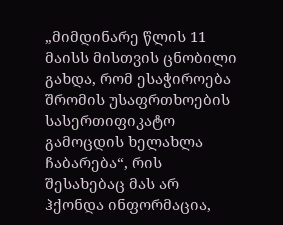„მიმდინარე წლის 11 მაისს მისთვის ცნობილი გახდა, რომ ესაჭიროება შრომის უსაფრთხოების სასერთიფიკატო გამოცდის ხელახლა ჩაბარება“, რის შესახებაც მას არ ჰქონდა ინფორმაცია,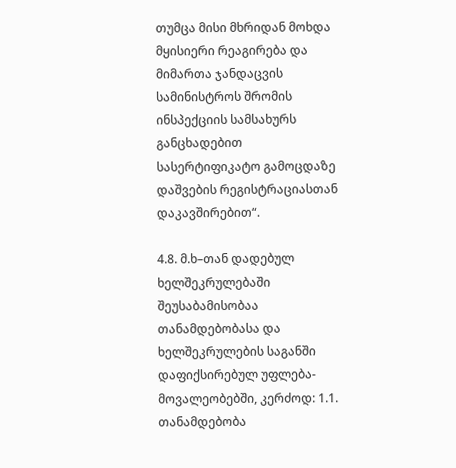თუმცა მისი მხრიდან მოხდა მყისიერი რეაგირება და მიმართა ჯანდაცვის სამინისტროს შრომის ინსპექციის სამსახურს განცხადებით სასერტიფიკატო გამოცდაზე დაშვების რეგისტრაციასთან დაკავშირებით“.

4.8. მ.ხ–თან დადებულ ხელშეკრულებაში შეუსაბამისობაა თანამდებობასა და ხელშეკრულების საგანში დაფიქსირებულ უფლება-მოვალეობებში, კერძოდ: 1.1. თანამდებობა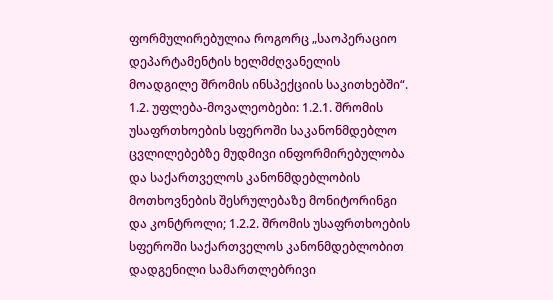ფორმულირებულია როგორც „საოპერაციო დეპარტამენტის ხელმძღვანელის მოადგილე შრომის ინსპექციის საკითხებში“. 1.2. უფლება-მოვალეობები: 1.2.1. შრომის უსაფრთხოების სფეროში საკანონმდებლო ცვლილებებზე მუდმივი ინფორმირებულობა და საქართველოს კანონმდებლობის მოთხოვნების შესრულებაზე მონიტორინგი და კონტროლი; 1.2.2. შრომის უსაფრთხოების სფეროში საქართველოს კანონმდებლობით დადგენილი სამართლებრივი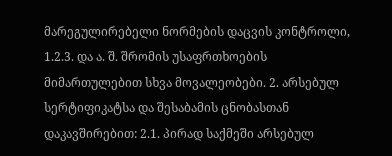მარეგულირებელი ნორმების დაცვის კონტროლი, 1.2.3. და ა. შ. შრომის უსაფრთხოების მიმართულებით სხვა მოვალეობები. 2. არსებულ სერტიფიკატსა და შესაბამის ცნობასთან დაკავშირებით: 2.1. პირად საქმეში არსებულ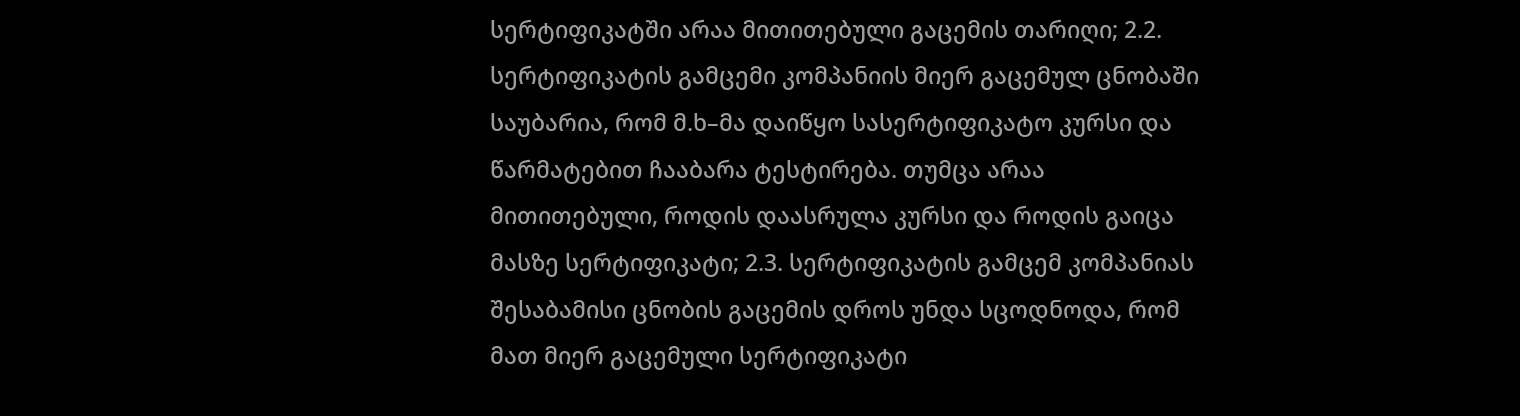სერტიფიკატში არაა მითითებული გაცემის თარიღი; 2.2. სერტიფიკატის გამცემი კომპანიის მიერ გაცემულ ცნობაში საუბარია, რომ მ.ხ–მა დაიწყო სასერტიფიკატო კურსი და წარმატებით ჩააბარა ტესტირება. თუმცა არაა მითითებული, როდის დაასრულა კურსი და როდის გაიცა მასზე სერტიფიკატი; 2.3. სერტიფიკატის გამცემ კომპანიას შესაბამისი ცნობის გაცემის დროს უნდა სცოდნოდა, რომ მათ მიერ გაცემული სერტიფიკატი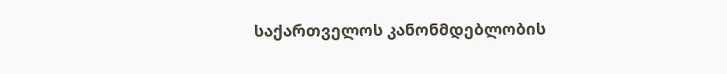საქართველოს კანონმდებლობის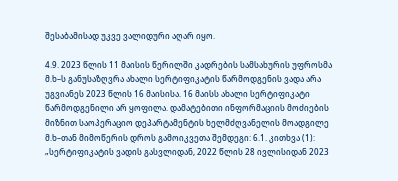შესაბამისად უკვე ვალიდური აღარ იყო.

4.9. 2023 წლის 11 მაისის წერილში კადრების სამსახურის უფროსმა მ.ხ–ს განუსაზღვრა ახალი სერტიფიკატის წარმოდგენის ვადა არა უგვიანეს 2023 წლის 16 მაისისა. 16 მაისს ახალი სერტიფიკატი წარმოდგენილი არ ყოფილა. დამატებითი ინფორმაციის მოძიების მიზნით საოპერაციო დეპარტამენტის ხელმძღვანელის მოადგილე მ.ხ–თან მიმოწერის დროს გამოიკვეთა შემდეგი: 6.1. კითხვა (1): „სერტიფიკატის ვადის გასვლიდან, 2022 წლის 28 ივლისიდან 2023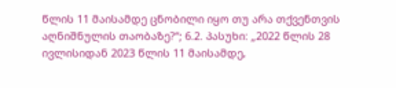წლის 11 მაისამდე ცნობილი იყო თუ არა თქვენთვის აღნიშნულის თაობაზე?“; 6.2. პასუხი: „2022 წლის 28 ივლისიდან 2023 წლის 11 მაისამდე,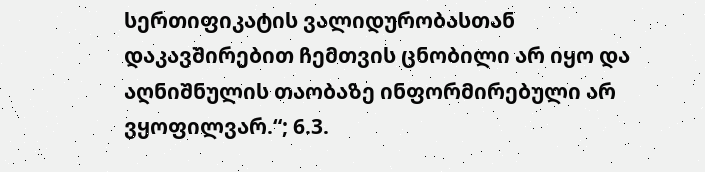სერთიფიკატის ვალიდურობასთან დაკავშირებით ჩემთვის ცნობილი არ იყო და აღნიშნულის თაობაზე ინფორმირებული არ ვყოფილვარ.“; 6.3.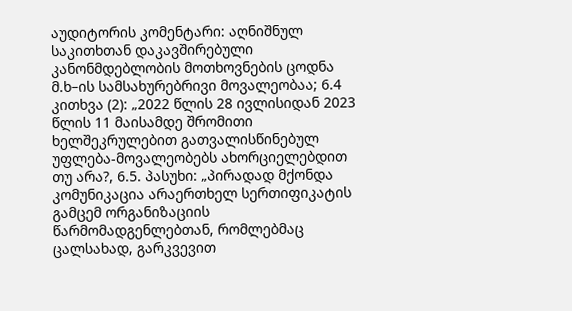აუდიტორის კომენტარი: აღნიშნულ საკითხთან დაკავშირებული კანონმდებლობის მოთხოვნების ცოდნა მ.ხ–ის სამსახურებრივი მოვალეობაა; 6.4 კითხვა (2): „2022 წლის 28 ივლისიდან 2023 წლის 11 მაისამდე შრომითი ხელშეკრულებით გათვალისწინებულ უფლება-მოვალეობებს ახორციელებდით თუ არა?, 6.5. პასუხი: „პირადად მქონდა კომუნიკაცია არაერთხელ სერთიფიკატის გამცემ ორგანიზაციის წარმომადგენლებთან, რომლებმაც ცალსახად, გარკვევით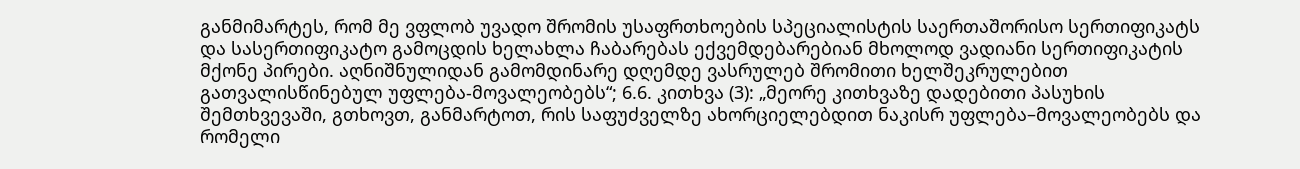განმიმარტეს, რომ მე ვფლობ უვადო შრომის უსაფრთხოების სპეციალისტის საერთაშორისო სერთიფიკატს და სასერთიფიკატო გამოცდის ხელახლა ჩაბარებას ექვემდებარებიან მხოლოდ ვადიანი სერთიფიკატის მქონე პირები. აღნიშნულიდან გამომდინარე დღემდე ვასრულებ შრომითი ხელშეკრულებით გათვალისწინებულ უფლება-მოვალეობებს“; 6.6. კითხვა (3): „მეორე კითხვაზე დადებითი პასუხის შემთხვევაში, გთხოვთ, განმარტოთ, რის საფუძველზე ახორციელებდით ნაკისრ უფლება–მოვალეობებს და რომელი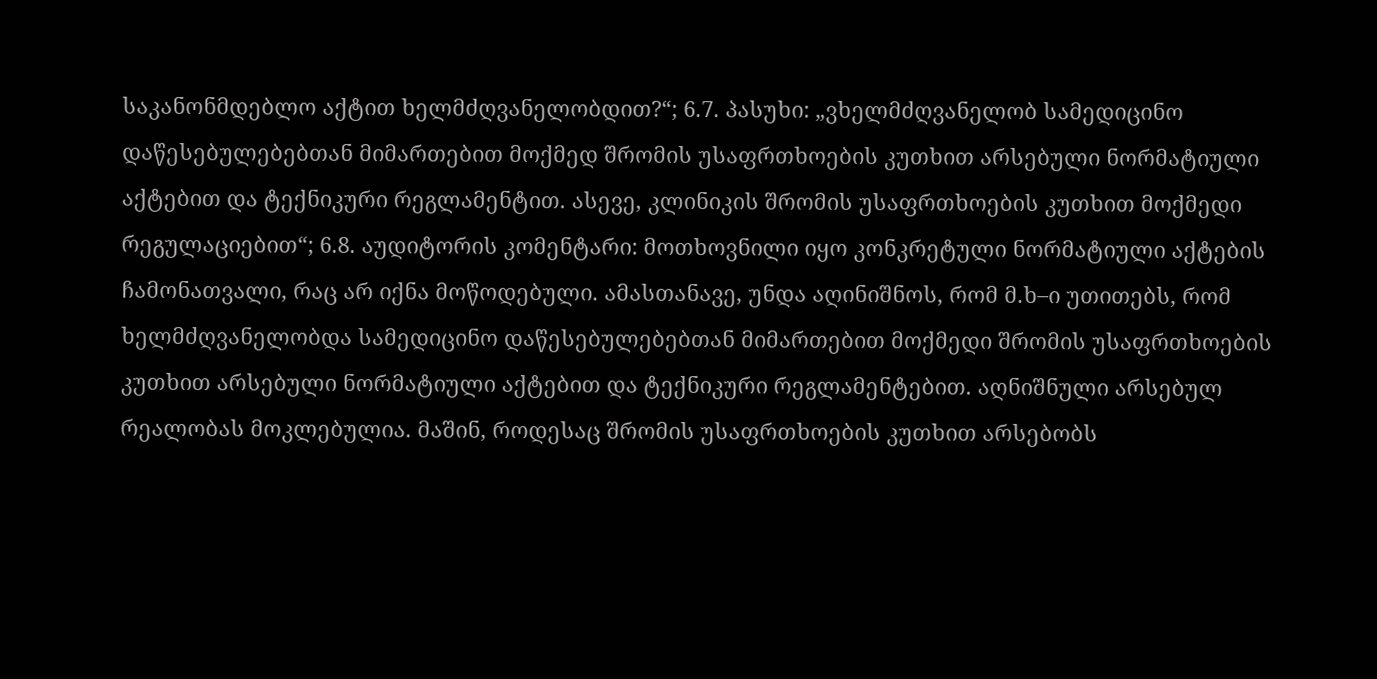საკანონმდებლო აქტით ხელმძღვანელობდით?“; 6.7. პასუხი: „ვხელმძღვანელობ სამედიცინო დაწესებულებებთან მიმართებით მოქმედ შრომის უსაფრთხოების კუთხით არსებული ნორმატიული აქტებით და ტექნიკური რეგლამენტით. ასევე, კლინიკის შრომის უსაფრთხოების კუთხით მოქმედი რეგულაციებით“; 6.8. აუდიტორის კომენტარი: მოთხოვნილი იყო კონკრეტული ნორმატიული აქტების ჩამონათვალი, რაც არ იქნა მოწოდებული. ამასთანავე, უნდა აღინიშნოს, რომ მ.ხ–ი უთითებს, რომ ხელმძღვანელობდა სამედიცინო დაწესებულებებთან მიმართებით მოქმედი შრომის უსაფრთხოების კუთხით არსებული ნორმატიული აქტებით და ტექნიკური რეგლამენტებით. აღნიშნული არსებულ რეალობას მოკლებულია. მაშინ, როდესაც შრომის უსაფრთხოების კუთხით არსებობს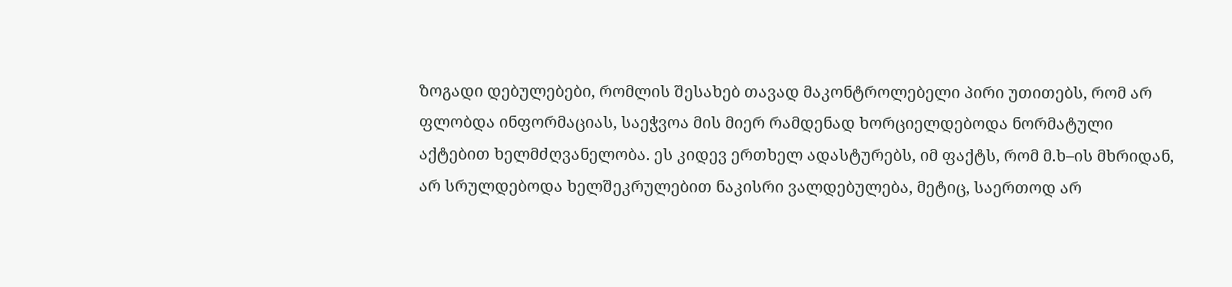ზოგადი დებულებები, რომლის შესახებ თავად მაკონტროლებელი პირი უთითებს, რომ არ ფლობდა ინფორმაციას, საეჭვოა მის მიერ რამდენად ხორციელდებოდა ნორმატული აქტებით ხელმძღვანელობა. ეს კიდევ ერთხელ ადასტურებს, იმ ფაქტს, რომ მ.ხ–ის მხრიდან, არ სრულდებოდა ხელშეკრულებით ნაკისრი ვალდებულება, მეტიც, საერთოდ არ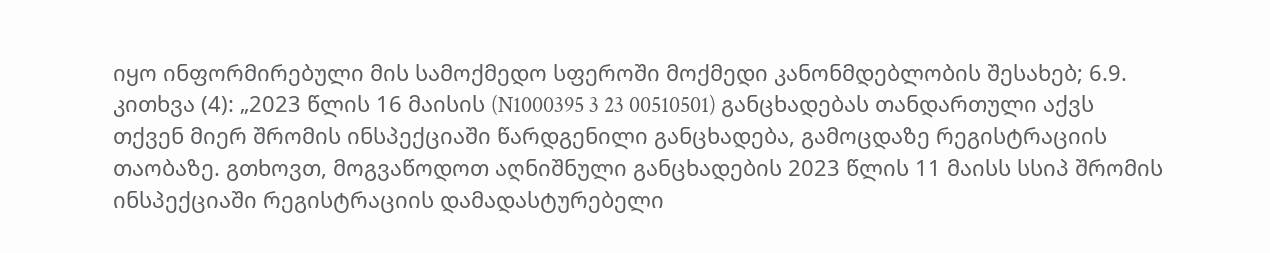იყო ინფორმირებული მის სამოქმედო სფეროში მოქმედი კანონმდებლობის შესახებ; 6.9. კითხვა (4): „2023 წლის 16 მაისის (N1000395 3 23 00510501) განცხადებას თანდართული აქვს თქვენ მიერ შრომის ინსპექციაში წარდგენილი განცხადება, გამოცდაზე რეგისტრაციის თაობაზე. გთხოვთ, მოგვაწოდოთ აღნიშნული განცხადების 2023 წლის 11 მაისს სსიპ შრომის ინსპექციაში რეგისტრაციის დამადასტურებელი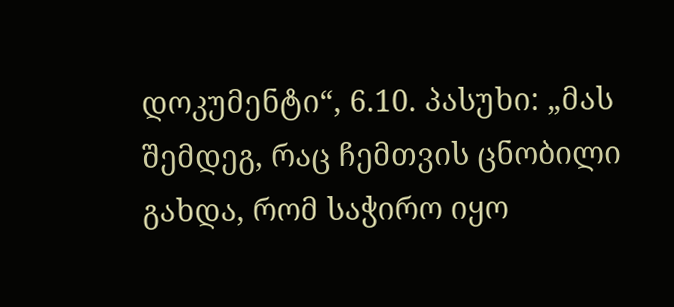დოკუმენტი“, 6.10. პასუხი: „მას შემდეგ, რაც ჩემთვის ცნობილი გახდა, რომ საჭირო იყო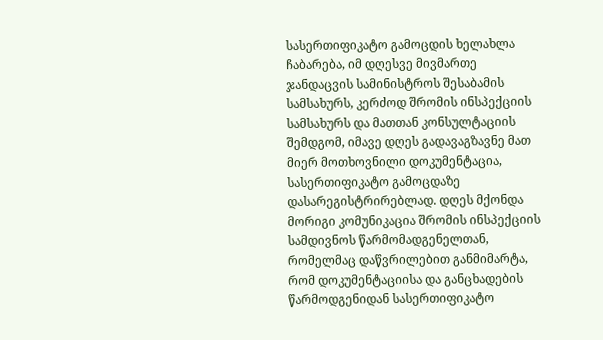სასერთიფიკატო გამოცდის ხელახლა ჩაბარება, იმ დღესვე მივმართე ჯანდაცვის სამინისტროს შესაბამის სამსახურს, კერძოდ შრომის ინსპექციის სამსახურს და მათთან კონსულტაციის შემდგომ, იმავე დღეს გადავაგზავნე მათ მიერ მოთხოვნილი დოკუმენტაცია, სასერთიფიკატო გამოცდაზე დასარეგისტრირებლად. დღეს მქონდა მორიგი კომუნიკაცია შრომის ინსპექციის სამდივნოს წარმომადგენელთან, რომელმაც დაწვრილებით განმიმარტა, რომ დოკუმენტაციისა და განცხადების წარმოდგენიდან სასერთიფიკატო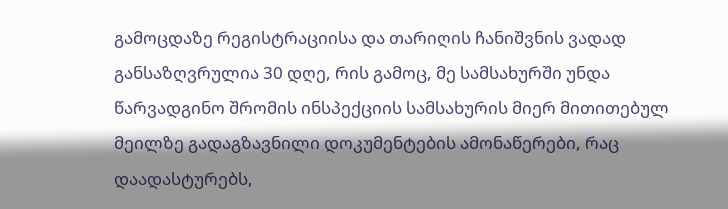გამოცდაზე რეგისტრაციისა და თარიღის ჩანიშვნის ვადად განსაზღვრულია 30 დღე, რის გამოც, მე სამსახურში უნდა წარვადგინო შრომის ინსპექციის სამსახურის მიერ მითითებულ მეილზე გადაგზავნილი დოკუმენტების ამონაწერები, რაც დაადასტურებს,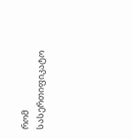რომ სასერთიფიკატო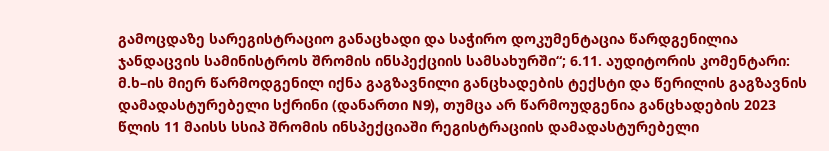გამოცდაზე სარეგისტრაციო განაცხადი და საჭირო დოკუმენტაცია წარდგენილია ჯანდაცვის სამინისტროს შრომის ინსპექციის სამსახურში“; 6.11. აუდიტორის კომენტარი: მ.ხ–ის მიერ წარმოდგენილ იქნა გაგზავნილი განცხადების ტექსტი და წერილის გაგზავნის დამადასტურებელი სქრინი (დანართი N9), თუმცა არ წარმოუდგენია განცხადების 2023 წლის 11 მაისს სსიპ შრომის ინსპექციაში რეგისტრაციის დამადასტურებელი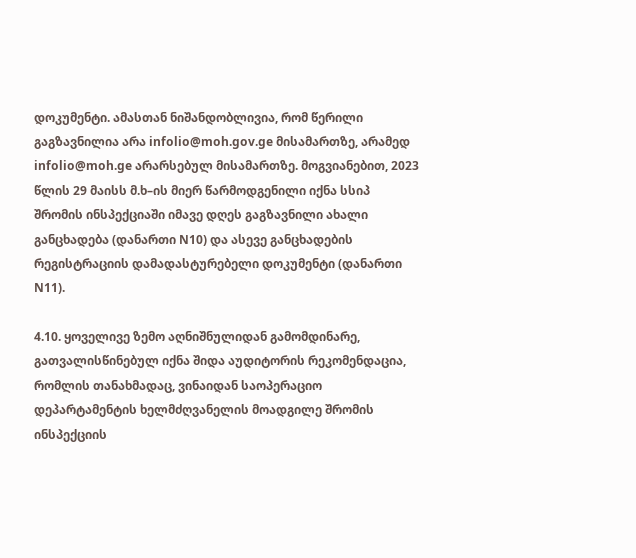დოკუმენტი. ამასთან ნიშანდობლივია, რომ წერილი გაგზავნილია არა infolio@moh.gov.ge მისამართზე, არამედ infolio@moh.ge არარსებულ მისამართზე. მოგვიანებით, 2023 წლის 29 მაისს მ.ხ–ის მიერ წარმოდგენილი იქნა სსიპ შრომის ინსპექციაში იმავე დღეს გაგზავნილი ახალი განცხადება (დანართი N10) და ასევე განცხადების რეგისტრაციის დამადასტურებელი დოკუმენტი (დანართი N11).

4.10. ყოველივე ზემო აღნიშნულიდან გამომდინარე, გათვალისწინებულ იქნა შიდა აუდიტორის რეკომენდაცია, რომლის თანახმადაც, ვინაიდან საოპერაციო დეპარტამენტის ხელმძღვანელის მოადგილე შრომის ინსპექციის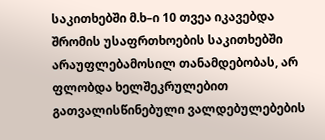საკითხებში მ.ხ–ი 10 თვეა იკავებდა შრომის უსაფრთხოების საკითხებში არაუფლებამოსილ თანამდებობას, არ ფლობდა ხელშეკრულებით გათვალისწინებული ვალდებულებების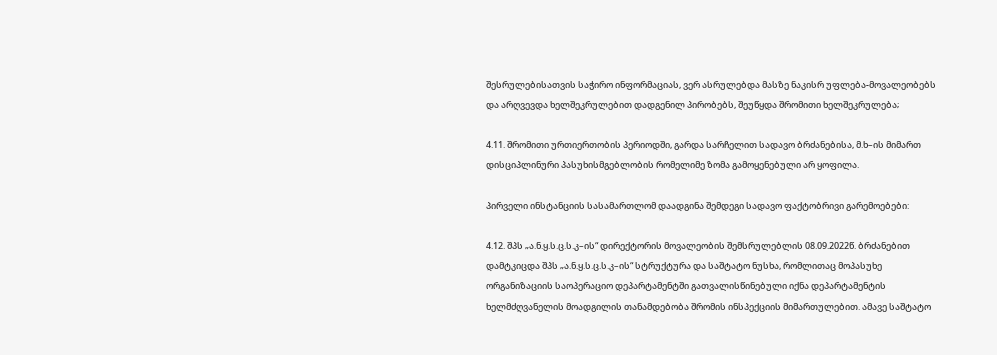შესრულებისათვის საჭირო ინფორმაციას, ვერ ასრულებდა მასზე ნაკისრ უფლება-მოვალეობებს და არღვევდა ხელშეკრულებით დადგენილ პირობებს, შეუწყდა შრომითი ხელშეკრულება;

4.11. შრომითი ურთიერთობის პერიოდში, გარდა სარჩელით სადავო ბრძანებისა, მ.ხ–ის მიმართ დისციპლინური პასუხისმგებლობის რომელიმე ზომა გამოყენებული არ ყოფილა.

პირველი ინსტანციის სასამართლომ დაადგინა შემდეგი სადავო ფაქტობრივი გარემოებები:

4.12. შპს „ა.ნ.ყ.ს.ც.ს.კ–ის“ დირექტორის მოვალეობის შემსრულებლის 08.09.2022წ. ბრძანებით დამტკიცდა შპს „ა.ნ.ყ.ს.ც.ს.კ–ის“ სტრუქტურა და საშტატო ნუსხა, რომლითაც მოპასუხე ორგანიზაციის საოპერაციო დეპარტამენტში გათვალისწინებული იქნა დეპარტამენტის ხელმძღვანელის მოადგილის თანამდებობა შრომის ინსპექციის მიმართულებით. ამავე საშტატო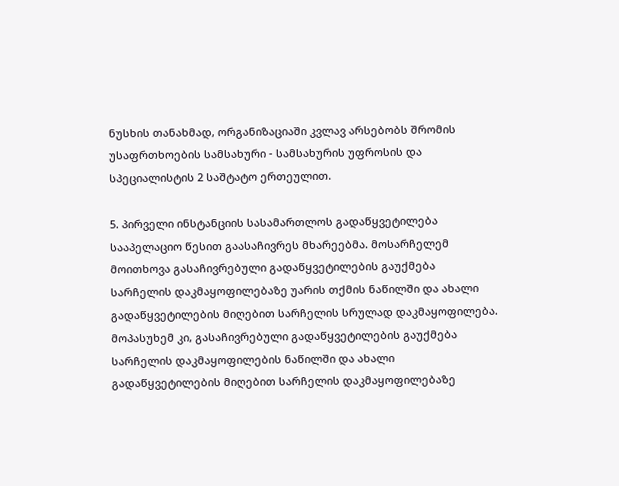ნუსხის თანახმად, ორგანიზაციაში კვლავ არსებობს შრომის უსაფრთხოების სამსახური - სამსახურის უფროსის და სპეციალისტის 2 საშტატო ერთეულით.

5. პირველი ინსტანციის სასამართლოს გადაწყვეტილება სააპელაციო წესით გაასაჩივრეს მხარეებმა. მოსარჩელემ მოითხოვა გასაჩივრებული გადაწყვეტილების გაუქმება სარჩელის დაკმაყოფილებაზე უარის თქმის ნაწილში და ახალი გადაწყვეტილების მიღებით სარჩელის სრულად დაკმაყოფილება. მოპასუხემ კი, გასაჩივრებული გადაწყვეტილების გაუქმება სარჩელის დაკმაყოფილების ნაწილში და ახალი გადაწყვეტილების მიღებით სარჩელის დაკმაყოფილებაზე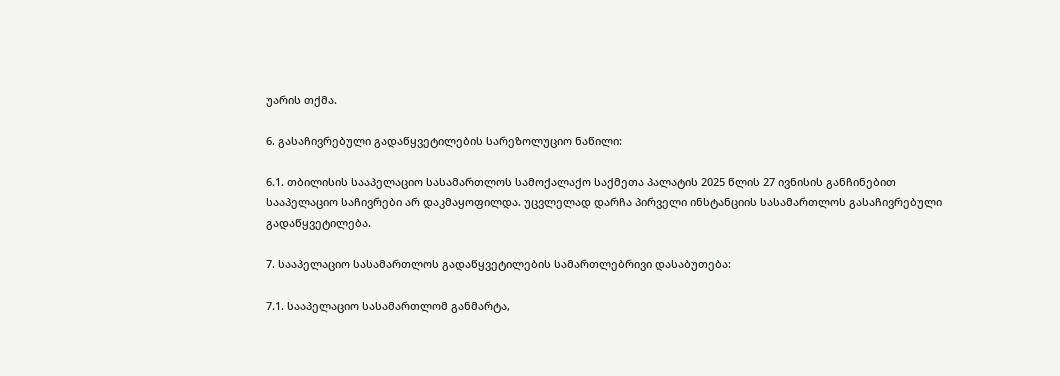უარის თქმა.

6. გასაჩივრებული გადაწყვეტილების სარეზოლუციო ნაწილი:

6.1. თბილისის სააპელაციო სასამართლოს სამოქალაქო საქმეთა პალატის 2025 წლის 27 ივნისის განჩინებით სააპელაციო საჩივრები არ დაკმაყოფილდა. უცვლელად დარჩა პირველი ინსტანციის სასამართლოს გასაჩივრებული გადაწყვეტილება.

7. სააპელაციო სასამართლოს გადაწყვეტილების სამართლებრივი დასაბუთება:

7.1. სააპელაციო სასამართლომ განმარტა,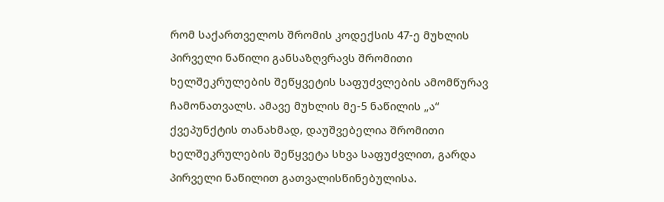რომ საქართველოს შრომის კოდექსის 47-ე მუხლის პირველი ნაწილი განსაზღვრავს შრომითი ხელშეკრულების შეწყვეტის საფუძვლების ამომწურავ ჩამონათვალს. ამავე მუხლის მე-5 ნაწილის „ა“ ქვეპუნქტის თანახმად, დაუშვებელია შრომითი ხელშეკრულების შეწყვეტა სხვა საფუძვლით, გარდა პირველი ნაწილით გათვალისწინებულისა.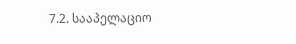7.2. სააპელაციო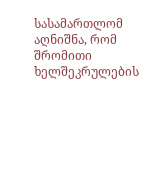სასამართლომ აღნიშნა, რომ შრომითი ხელშეკრულების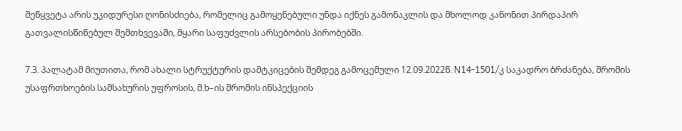შეწყვეტა არის უკიდურესი ღონისძიება, რომელიც გამოყენებული უნდა იქნეს გამონაკლის და მხოლოდ კანონით პირდაპირ გათვალისწინებულ შემთხვევაში, მყარი საფუძვლის არსებობის პირობებში.

7.3. პალატამ მიუთითა, რომ ახალი სტრუქტურის დამტკიცების შემდეგ გამოცემული 12.09.2022წ. N14-1501/კ საკადრო ბრძანება, შრომის უსაფრთხოების სამსახურის უფროსის, მ.ხ–ის შრომის ინსპექციის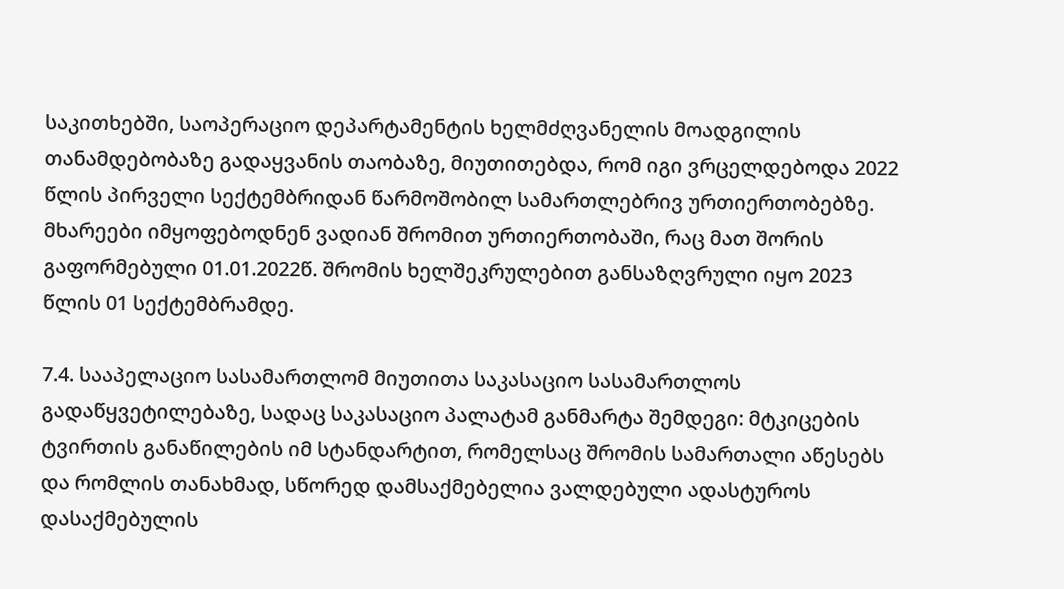საკითხებში, საოპერაციო დეპარტამენტის ხელმძღვანელის მოადგილის თანამდებობაზე გადაყვანის თაობაზე, მიუთითებდა, რომ იგი ვრცელდებოდა 2022 წლის პირველი სექტემბრიდან წარმოშობილ სამართლებრივ ურთიერთობებზე. მხარეები იმყოფებოდნენ ვადიან შრომით ურთიერთობაში, რაც მათ შორის გაფორმებული 01.01.2022წ. შრომის ხელშეკრულებით განსაზღვრული იყო 2023 წლის 01 სექტემბრამდე.

7.4. სააპელაციო სასამართლომ მიუთითა საკასაციო სასამართლოს გადაწყვეტილებაზე, სადაც საკასაციო პალატამ განმარტა შემდეგი: მტკიცების ტვირთის განაწილების იმ სტანდარტით, რომელსაც შრომის სამართალი აწესებს და რომლის თანახმად, სწორედ დამსაქმებელია ვალდებული ადასტუროს დასაქმებულის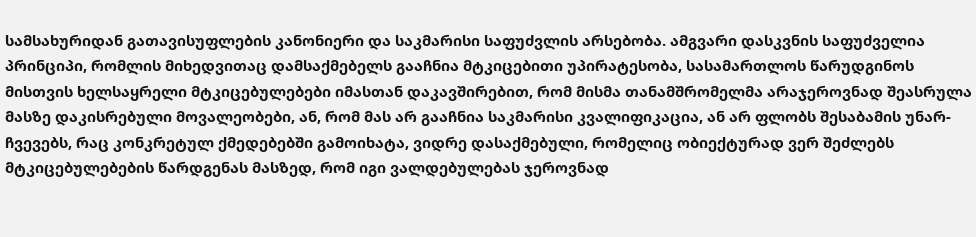სამსახურიდან გათავისუფლების კანონიერი და საკმარისი საფუძვლის არსებობა. ამგვარი დასკვნის საფუძველია პრინციპი, რომლის მიხედვითაც დამსაქმებელს გააჩნია მტკიცებითი უპირატესობა, სასამართლოს წარუდგინოს მისთვის ხელსაყრელი მტკიცებულებები იმასთან დაკავშირებით, რომ მისმა თანამშრომელმა არაჯეროვნად შეასრულა მასზე დაკისრებული მოვალეობები, ან, რომ მას არ გააჩნია საკმარისი კვალიფიკაცია, ან არ ფლობს შესაბამის უნარ-ჩვევებს, რაც კონკრეტულ ქმედებებში გამოიხატა, ვიდრე დასაქმებული, რომელიც ობიექტურად ვერ შეძლებს მტკიცებულებების წარდგენას მასზედ, რომ იგი ვალდებულებას ჯეროვნად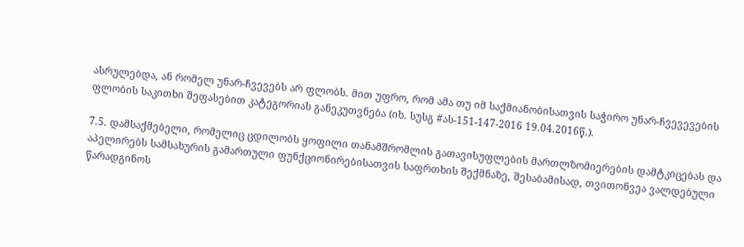ასრულებდა, ან რომელ უნარ-ჩვევებს არ ფლობს. მით უფრო, რომ ამა თუ იმ საქმიანობისათვის საჭირო უნარ-ჩვევევების ფლობის საკითხი შეფასებით კატეგორიას განეკუთვნება (იხ. სუსგ #ას-151-147-2016 19.04.2016წ.).

7.5. დამსაქმებელი, რომელიც ცდილობს ყოფილი თანამშრომლის გათავისუფლების მართლზომიერების დამტკიცებას და აპელირებს სამსახურის გამართული ფუნქციონირებისათვის საფრთხის შექმნაზე, შესაბამისად, თვითონვეა ვალდებული წარადგინოს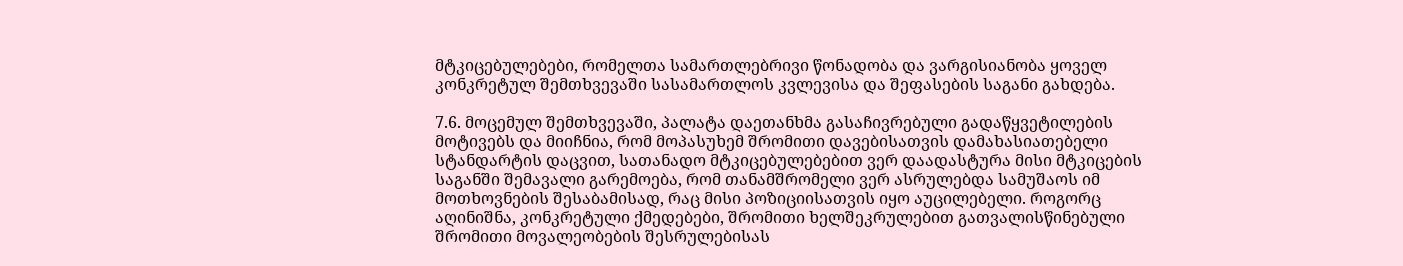მტკიცებულებები, რომელთა სამართლებრივი წონადობა და ვარგისიანობა ყოველ კონკრეტულ შემთხვევაში სასამართლოს კვლევისა და შეფასების საგანი გახდება.

7.6. მოცემულ შემთხვევაში, პალატა დაეთანხმა გასაჩივრებული გადაწყვეტილების მოტივებს და მიიჩნია, რომ მოპასუხემ შრომითი დავებისათვის დამახასიათებელი სტანდარტის დაცვით, სათანადო მტკიცებულებებით ვერ დაადასტურა მისი მტკიცების საგანში შემავალი გარემოება, რომ თანამშრომელი ვერ ასრულებდა სამუშაოს იმ მოთხოვნების შესაბამისად, რაც მისი პოზიციისათვის იყო აუცილებელი. როგორც აღინიშნა, კონკრეტული ქმედებები, შრომითი ხელშეკრულებით გათვალისწინებული შრომითი მოვალეობების შესრულებისას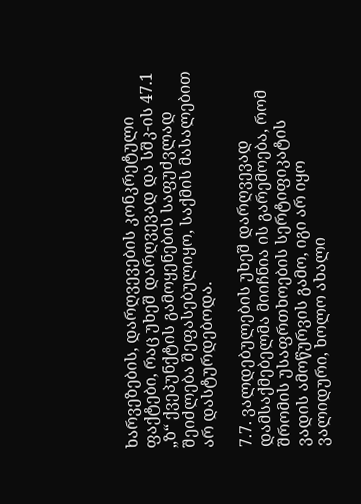ხარვეზების, დარღვევების კონკრეტული ფაქტები, რაც უხეშ დარღვევად და სშკ-ის 47.1 „ზ“ ქვეპუნქტის გამოყენების საფუძვლად შეიძლება შეფასებულიყო, საქმის მასალებით არ დასტურდებოდა.

7.7. ვალდებულების უხეშ დარღვევად დამსაქმებელმა მიიჩნია ის გარემოება, რომ შრომის უსაფრთხოების სერტიფიკატის ვადის ამოწურვის გამო, იგი არ იყო ვალიდური, ხოლო ახალი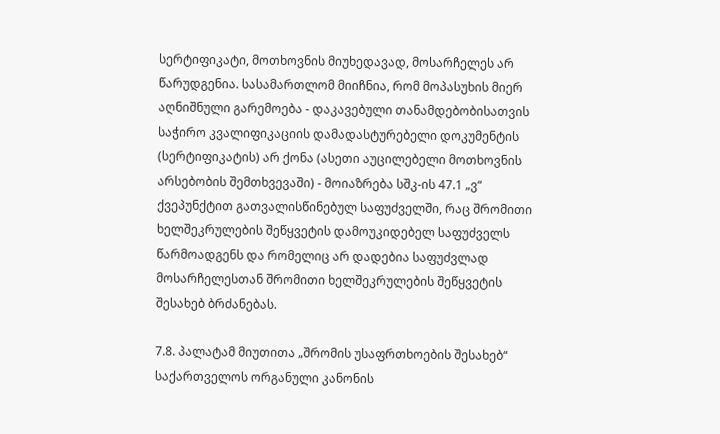სერტიფიკატი, მოთხოვნის მიუხედავად, მოსარჩელეს არ წარუდგენია. სასამართლომ მიიჩნია, რომ მოპასუხის მიერ აღნიშნული გარემოება - დაკავებული თანამდებობისათვის საჭირო კვალიფიკაციის დამადასტურებელი დოკუმენტის (სერტიფიკატის) არ ქონა (ასეთი აუცილებელი მოთხოვნის არსებობის შემთხვევაში) - მოიაზრება სშკ-ის 47.1 „ვ“ ქვეპუნქტით გათვალისწინებულ საფუძველში, რაც შრომითი ხელშეკრულების შეწყვეტის დამოუკიდებელ საფუძველს წარმოადგენს და რომელიც არ დადებია საფუძვლად მოსარჩელესთან შრომითი ხელშეკრულების შეწყვეტის შესახებ ბრძანებას.

7.8. პალატამ მიუთითა „შრომის უსაფრთხოების შესახებ“ საქართველოს ორგანული კანონის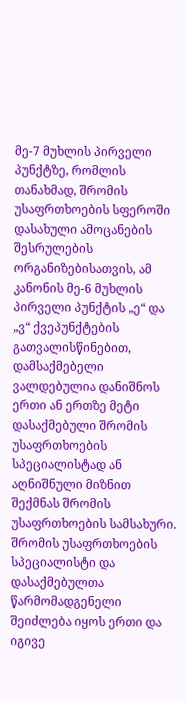მე-7 მუხლის პირველი პუნქტზე, რომლის თანახმად, შრომის უსაფრთხოების სფეროში დასახული ამოცანების შესრულების ორგანიზებისათვის, ამ კანონის მე-6 მუხლის პირველი პუნქტის „ე“ და „ვ“ ქვეპუნქტების გათვალისწინებით, დამსაქმებელი ვალდებულია დანიშნოს ერთი ან ერთზე მეტი დასაქმებული შრომის უსაფრთხოების სპეციალისტად ან აღნიშნული მიზნით შექმნას შრომის უსაფრთხოების სამსახური. შრომის უსაფრთხოების სპეციალისტი და დასაქმებულთა წარმომადგენელი შეიძლება იყოს ერთი და იგივე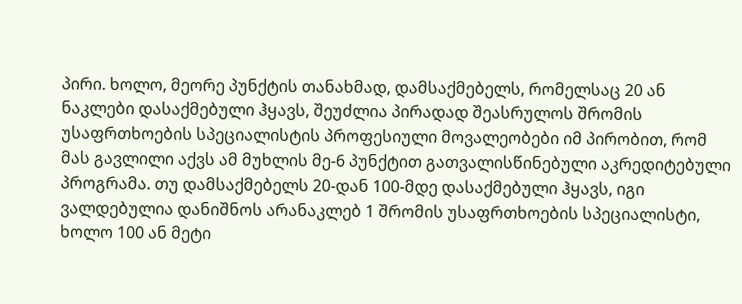პირი. ხოლო, მეორე პუნქტის თანახმად, დამსაქმებელს, რომელსაც 20 ან ნაკლები დასაქმებული ჰყავს, შეუძლია პირადად შეასრულოს შრომის უსაფრთხოების სპეციალისტის პროფესიული მოვალეობები იმ პირობით, რომ მას გავლილი აქვს ამ მუხლის მე-6 პუნქტით გათვალისწინებული აკრედიტებული პროგრამა. თუ დამსაქმებელს 20-დან 100-მდე დასაქმებული ჰყავს, იგი ვალდებულია დანიშნოს არანაკლებ 1 შრომის უსაფრთხოების სპეციალისტი, ხოლო 100 ან მეტი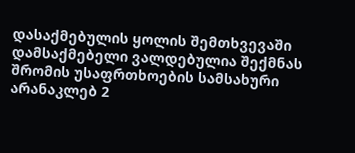დასაქმებულის ყოლის შემთხვევაში დამსაქმებელი ვალდებულია შექმნას შრომის უსაფრთხოების სამსახური არანაკლებ 2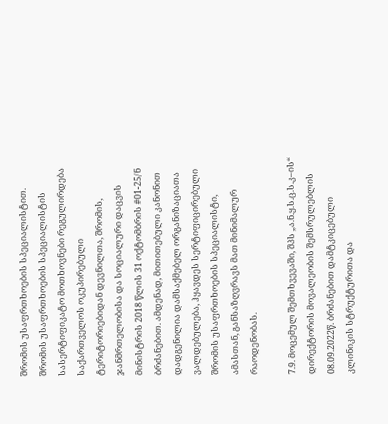შრომის უსაფრთხოების სპეციალისტით. შრომის უსაფრთხოების სპეციალისტის სასერტიფიკატო მოთხოვნები რეგულირდება საქართველოს ოკუპირებული ტერიტორიებიდან დევნილთა, შრომის, ჯანმრთელობისა და სოციალური დაცვის მინისტრის 2018 წლის 31 ოქტომბრის #01-25/ნ ბრძანებით. ამდენად, მითითებული კანონით დადგენილია დამსაქმებელ ორგანიზაციათა ვალდებულება, ჰყავდეს სერტიფიცირებული შრომის უსაფრთხოების სპეციალისტი, ამასთან, განსაზღვრავს მათ მინიმალურ რაოდენობას.

7.9. მოცემულ შემთხვევაში, შპს „ა.ნ.ყ.ს.ც.ს.კ–ის“ დირექტორის მოვალეობის შემსრულებლის 08.09.2022წ. ბრძანებით დამტკიცებული კლინიკის სტრუქტურითა და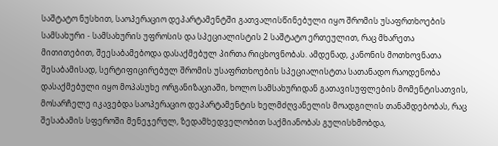საშტატო ნუსხით, საოპერაციო დეპარტამენტში გათვალისწინებული იყო შრომის უსაფრთხოების სამსახური - სამსახურის უფროსის და სპეციალისტის 2 საშტატო ერთეულით, რაც მხარეთა მითითებით, შეესაბამებოდა დასაქმებულ პირთა რიცხოვნობას. ამდენად, კანონის მოთხოვნათა შესაბამისად, სერტიფიცირებულ შრომის უსაფრთხოების სპეციალისტთა სათანადო რაოდენობა დასაქმებული იყო მოპასუხე ორგანიზაციაში, ხოლო სამსახურიდან გათავისუფლების მომენტისათვის, მოსარჩელე იკავებდა საოპერაციო დეპარტამენტის ხელმძღვანელის მოადგილის თანამდებობას, რაც შესაბამის სფეროში მენეჯერულ, ზედამხედველობით საქმიანობას გულისხმობდა,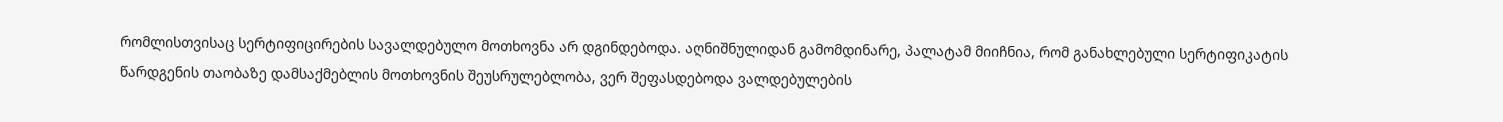რომლისთვისაც სერტიფიცირების სავალდებულო მოთხოვნა არ დგინდებოდა. აღნიშნულიდან გამომდინარე, პალატამ მიიჩნია, რომ განახლებული სერტიფიკატის წარდგენის თაობაზე დამსაქმებლის მოთხოვნის შეუსრულებლობა, ვერ შეფასდებოდა ვალდებულების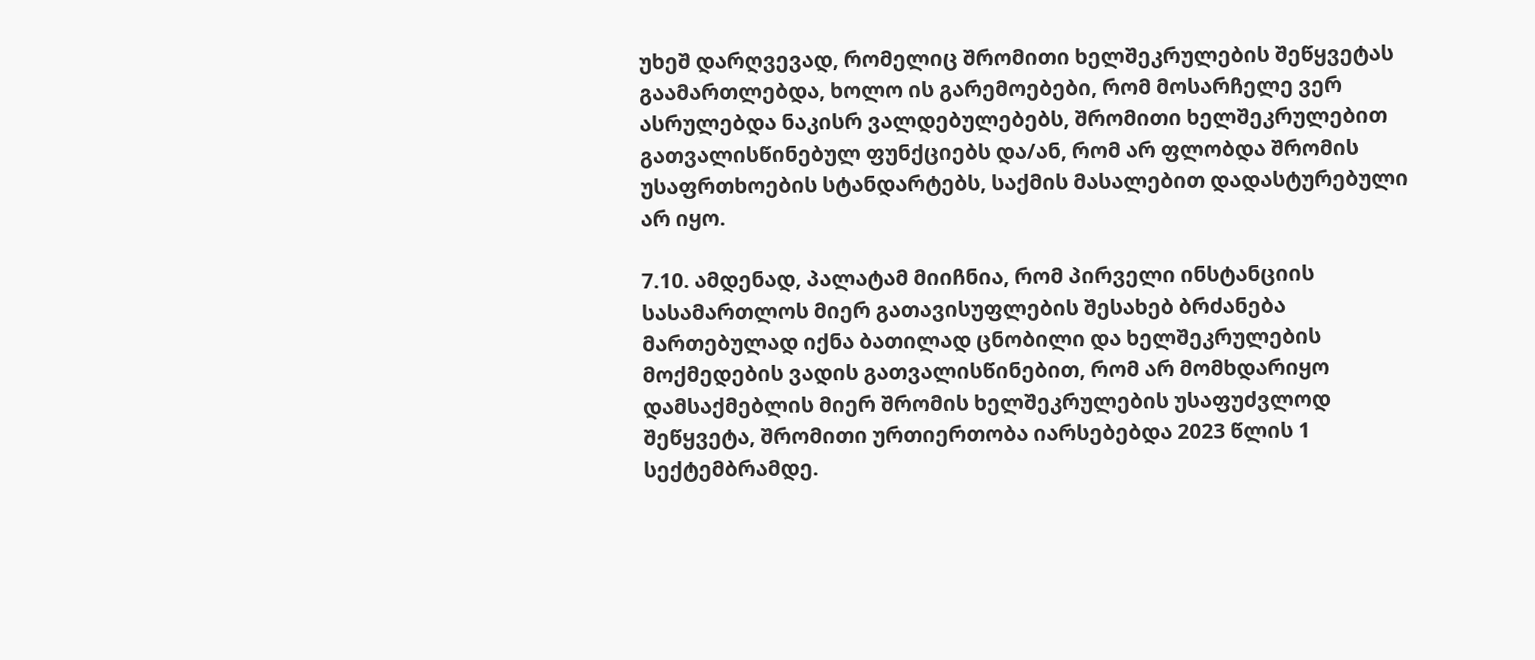უხეშ დარღვევად, რომელიც შრომითი ხელშეკრულების შეწყვეტას გაამართლებდა, ხოლო ის გარემოებები, რომ მოსარჩელე ვერ ასრულებდა ნაკისრ ვალდებულებებს, შრომითი ხელშეკრულებით გათვალისწინებულ ფუნქციებს და/ან, რომ არ ფლობდა შრომის უსაფრთხოების სტანდარტებს, საქმის მასალებით დადასტურებული არ იყო.

7.10. ამდენად, პალატამ მიიჩნია, რომ პირველი ინსტანციის სასამართლოს მიერ გათავისუფლების შესახებ ბრძანება მართებულად იქნა ბათილად ცნობილი და ხელშეკრულების მოქმედების ვადის გათვალისწინებით, რომ არ მომხდარიყო დამსაქმებლის მიერ შრომის ხელშეკრულების უსაფუძვლოდ შეწყვეტა, შრომითი ურთიერთობა იარსებებდა 2023 წლის 1 სექტემბრამდე.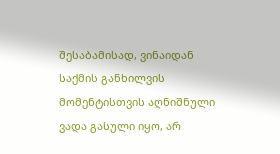შესაბამისად, ვინაიდან საქმის განხილვის მომენტისთვის აღნიშნული ვადა გასული იყო, არ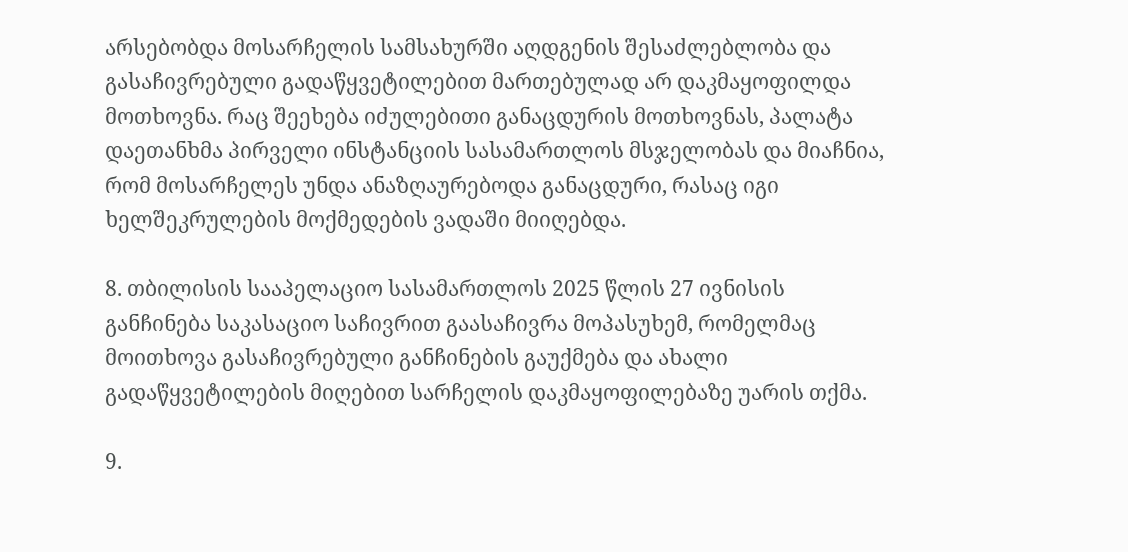არსებობდა მოსარჩელის სამსახურში აღდგენის შესაძლებლობა და გასაჩივრებული გადაწყვეტილებით მართებულად არ დაკმაყოფილდა მოთხოვნა. რაც შეეხება იძულებითი განაცდურის მოთხოვნას, პალატა დაეთანხმა პირველი ინსტანციის სასამართლოს მსჯელობას და მიაჩნია, რომ მოსარჩელეს უნდა ანაზღაურებოდა განაცდური, რასაც იგი ხელშეკრულების მოქმედების ვადაში მიიღებდა.

8. თბილისის სააპელაციო სასამართლოს 2025 წლის 27 ივნისის განჩინება საკასაციო საჩივრით გაასაჩივრა მოპასუხემ, რომელმაც მოითხოვა გასაჩივრებული განჩინების გაუქმება და ახალი გადაწყვეტილების მიღებით სარჩელის დაკმაყოფილებაზე უარის თქმა.

9.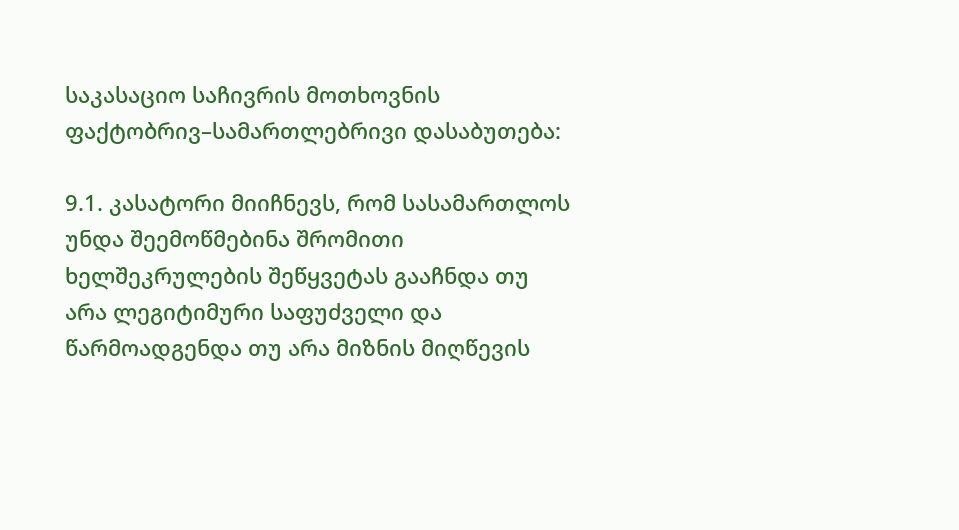საკასაციო საჩივრის მოთხოვნის ფაქტობრივ–სამართლებრივი დასაბუთება:

9.1. კასატორი მიიჩნევს, რომ სასამართლოს უნდა შეემოწმებინა შრომითი ხელშეკრულების შეწყვეტას გააჩნდა თუ არა ლეგიტიმური საფუძველი და წარმოადგენდა თუ არა მიზნის მიღწევის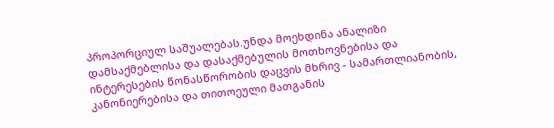პროპორციულ საშუალებას.უნდა მოეხდინა ანალიზი დამსაქმებლისა და დასაქმებულის მოთხოვნებისა და ინტერესების წონასწორობის დაცვის მხრივ - სამართლიანობის, კანონიერებისა და თითოეული მათგანის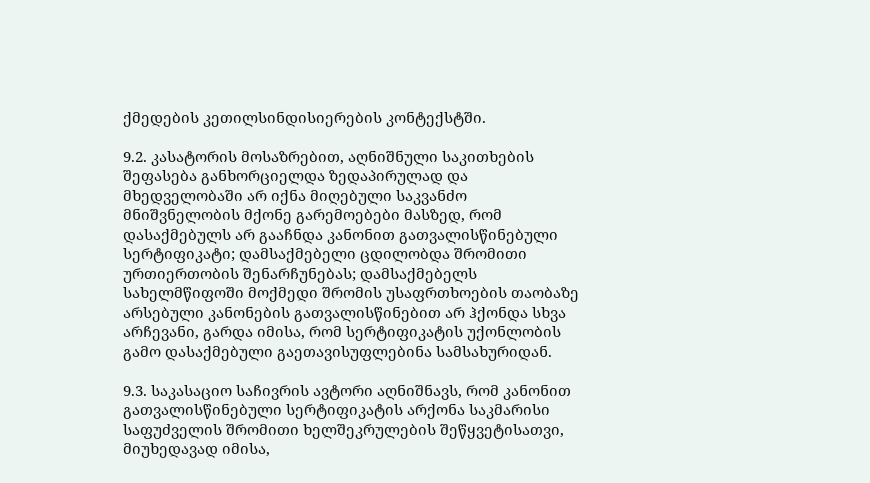ქმედების კეთილსინდისიერების კონტექსტში.

9.2. კასატორის მოსაზრებით, აღნიშნული საკითხების შეფასება განხორციელდა ზედაპირულად და მხედველობაში არ იქნა მიღებული საკვანძო მნიშვნელობის მქონე გარემოებები მასზედ, რომ დასაქმებულს არ გააჩნდა კანონით გათვალისწინებული სერტიფიკატი; დამსაქმებელი ცდილობდა შრომითი ურთიერთობის შენარჩუნებას; დამსაქმებელს სახელმწიფოში მოქმედი შრომის უსაფრთხოების თაობაზე არსებული კანონების გათვალისწინებით არ ჰქონდა სხვა არჩევანი, გარდა იმისა, რომ სერტიფიკატის უქონლობის გამო დასაქმებული გაეთავისუფლებინა სამსახურიდან.

9.3. საკასაციო საჩივრის ავტორი აღნიშნავს, რომ კანონით გათვალისწინებული სერტიფიკატის არქონა საკმარისი საფუძველის შრომითი ხელშეკრულების შეწყვეტისათვი, მიუხედავად იმისა,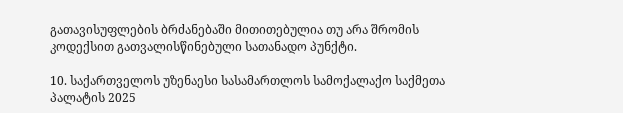გათავისუფლების ბრძანებაში მითითებულია თუ არა შრომის კოდექსით გათვალისწინებული სათანადო პუნქტი.

10. საქართველოს უზენაესი სასამართლოს სამოქალაქო საქმეთა პალატის 2025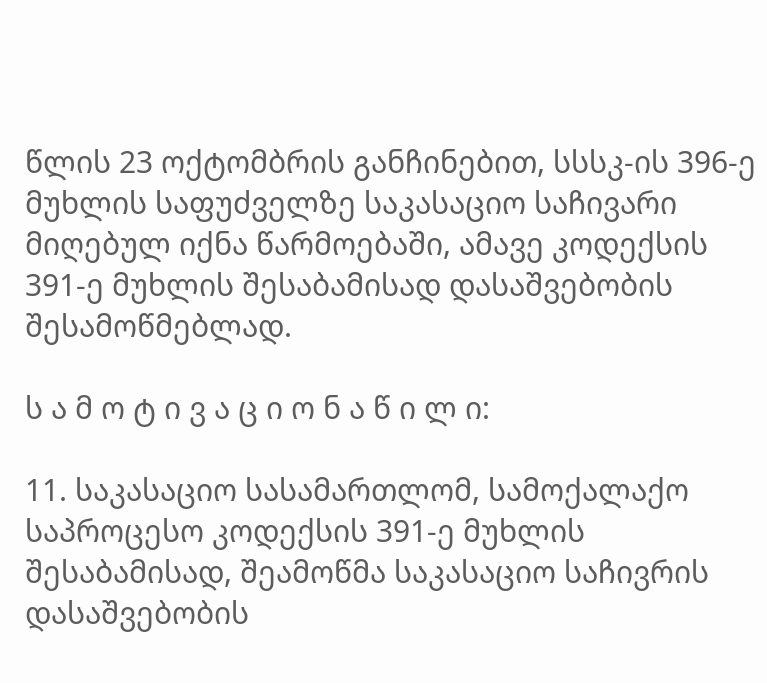წლის 23 ოქტომბრის განჩინებით, სსსკ-ის 396-ე მუხლის საფუძველზე საკასაციო საჩივარი მიღებულ იქნა წარმოებაში, ამავე კოდექსის 391-ე მუხლის შესაბამისად დასაშვებობის შესამოწმებლად.

ს ა მ ო ტ ი ვ ა ც ი ო ნ ა წ ი ლ ი:

11. საკასაციო სასამართლომ, სამოქალაქო საპროცესო კოდექსის 391-ე მუხლის შესაბამისად, შეამოწმა საკასაციო საჩივრის დასაშვებობის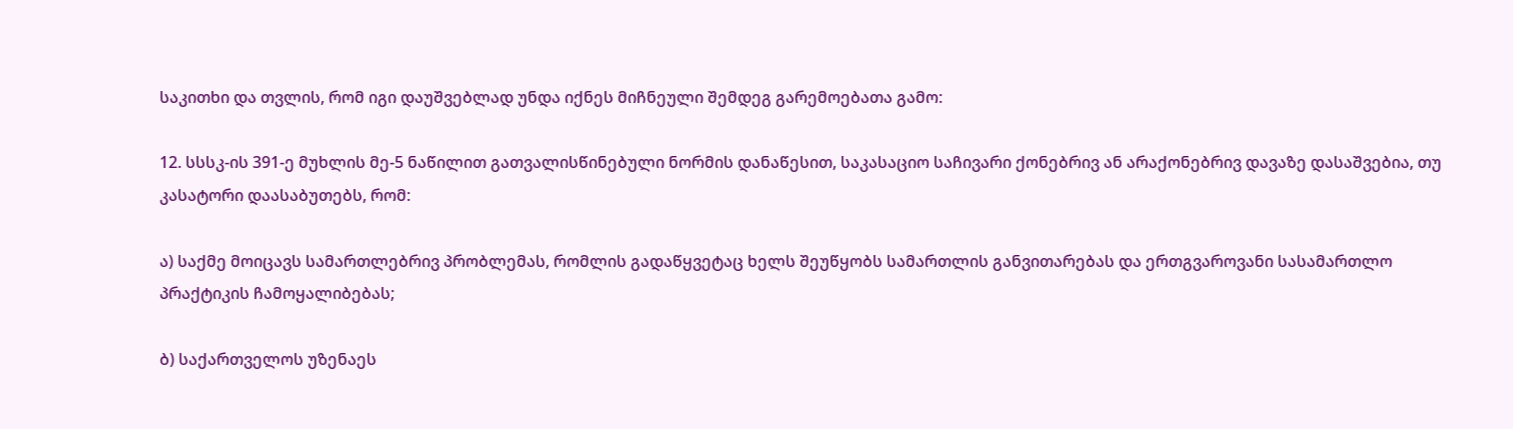საკითხი და თვლის, რომ იგი დაუშვებლად უნდა იქნეს მიჩნეული შემდეგ გარემოებათა გამო:

12. სსსკ-ის 391-ე მუხლის მე-5 ნაწილით გათვალისწინებული ნორმის დანაწესით, საკასაციო საჩივარი ქონებრივ ან არაქონებრივ დავაზე დასაშვებია, თუ კასატორი დაასაბუთებს, რომ:

ა) საქმე მოიცავს სამართლებრივ პრობლემას, რომლის გადაწყვეტაც ხელს შეუწყობს სამართლის განვითარებას და ერთგვაროვანი სასამართლო პრაქტიკის ჩამოყალიბებას;

ბ) საქართველოს უზენაეს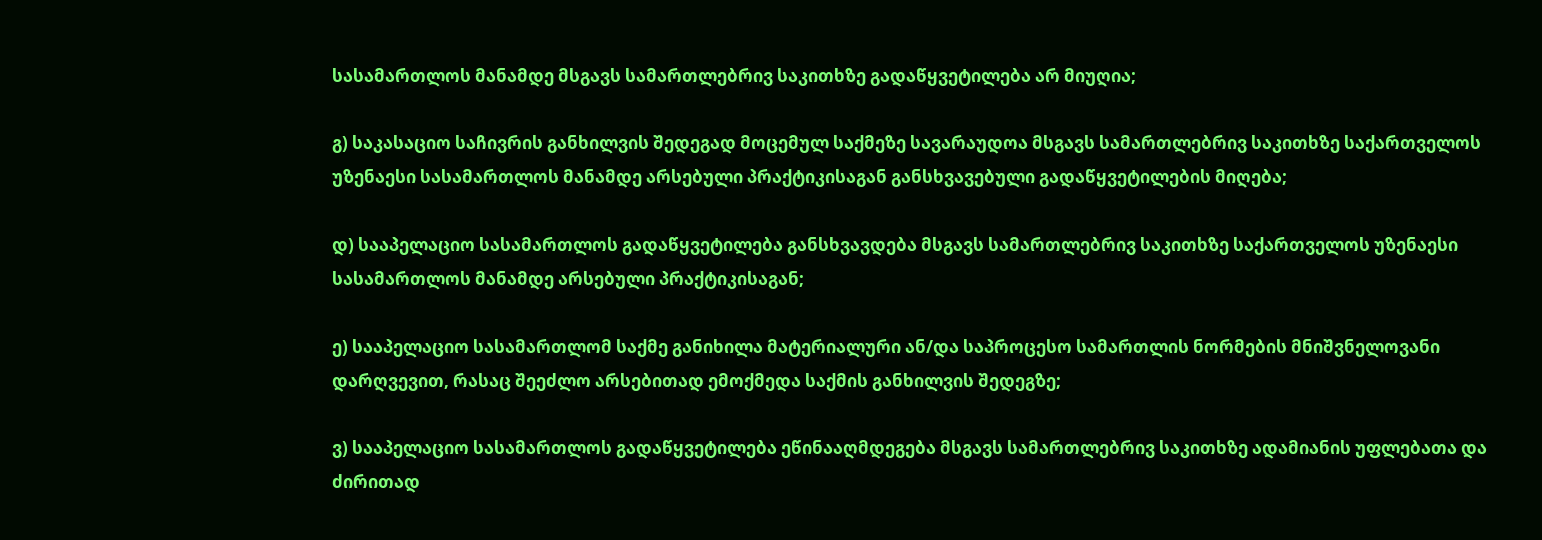სასამართლოს მანამდე მსგავს სამართლებრივ საკითხზე გადაწყვეტილება არ მიუღია;

გ) საკასაციო საჩივრის განხილვის შედეგად მოცემულ საქმეზე სავარაუდოა მსგავს სამართლებრივ საკითხზე საქართველოს უზენაესი სასამართლოს მანამდე არსებული პრაქტიკისაგან განსხვავებული გადაწყვეტილების მიღება;

დ) სააპელაციო სასამართლოს გადაწყვეტილება განსხვავდება მსგავს სამართლებრივ საკითხზე საქართველოს უზენაესი სასამართლოს მანამდე არსებული პრაქტიკისაგან;

ე) სააპელაციო სასამართლომ საქმე განიხილა მატერიალური ან/და საპროცესო სამართლის ნორმების მნიშვნელოვანი დარღვევით, რასაც შეეძლო არსებითად ემოქმედა საქმის განხილვის შედეგზე;

ვ) სააპელაციო სასამართლოს გადაწყვეტილება ეწინააღმდეგება მსგავს სამართლებრივ საკითხზე ადამიანის უფლებათა და ძირითად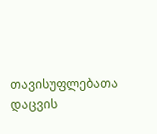თავისუფლებათა დაცვის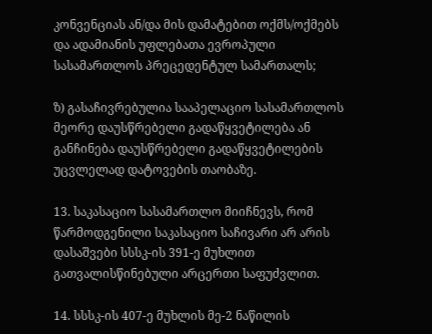კონვენციას ან/და მის დამატებით ოქმს/ოქმებს და ადამიანის უფლებათა ევროპული სასამართლოს პრეცედენტულ სამართალს;

ზ) გასაჩივრებულია სააპელაციო სასამართლოს მეორე დაუსწრებელი გადაწყვეტილება ან განჩინება დაუსწრებელი გადაწყვეტილების უცვლელად დატოვების თაობაზე.

13. საკასაციო სასამართლო მიიჩნევს, რომ წარმოდგენილი საკასაციო საჩივარი არ არის დასაშვები სსსკ-ის 391-ე მუხლით გათვალისწინებული არცერთი საფუძვლით.

14. სსსკ-ის 407-ე მუხლის მე-2 ნაწილის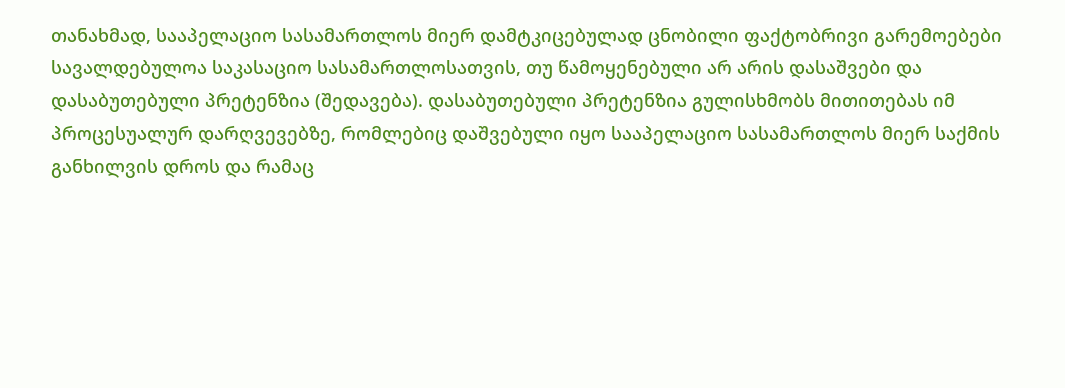თანახმად, სააპელაციო სასამართლოს მიერ დამტკიცებულად ცნობილი ფაქტობრივი გარემოებები სავალდებულოა საკასაციო სასამართლოსათვის, თუ წამოყენებული არ არის დასაშვები და დასაბუთებული პრეტენზია (შედავება). დასაბუთებული პრეტენზია გულისხმობს მითითებას იმ პროცესუალურ დარღვევებზე, რომლებიც დაშვებული იყო სააპელაციო სასამართლოს მიერ საქმის განხილვის დროს და რამაც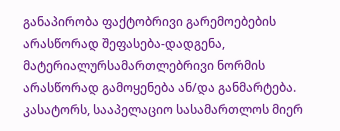განაპირობა ფაქტობრივი გარემოებების არასწორად შეფასება-დადგენა, მატერიალურსამართლებრივი ნორმის არასწორად გამოყენება ან/და განმარტება. კასატორს, სააპელაციო სასამართლოს მიერ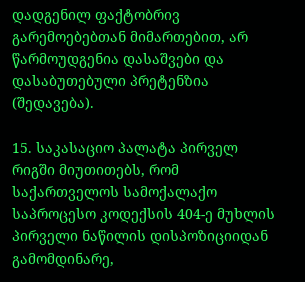დადგენილ ფაქტობრივ გარემოებებთან მიმართებით, არ წარმოუდგენია დასაშვები და დასაბუთებული პრეტენზია (შედავება).

15. საკასაციო პალატა პირველ რიგში მიუთითებს, რომ საქართველოს სამოქალაქო საპროცესო კოდექსის 404-ე მუხლის პირველი ნაწილის დისპოზიციიდან გამომდინარე,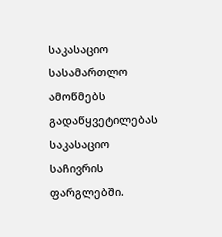საკასაციო სასამართლო ამოწმებს გადაწყვეტილებას საკასაციო საჩივრის ფარგლებში.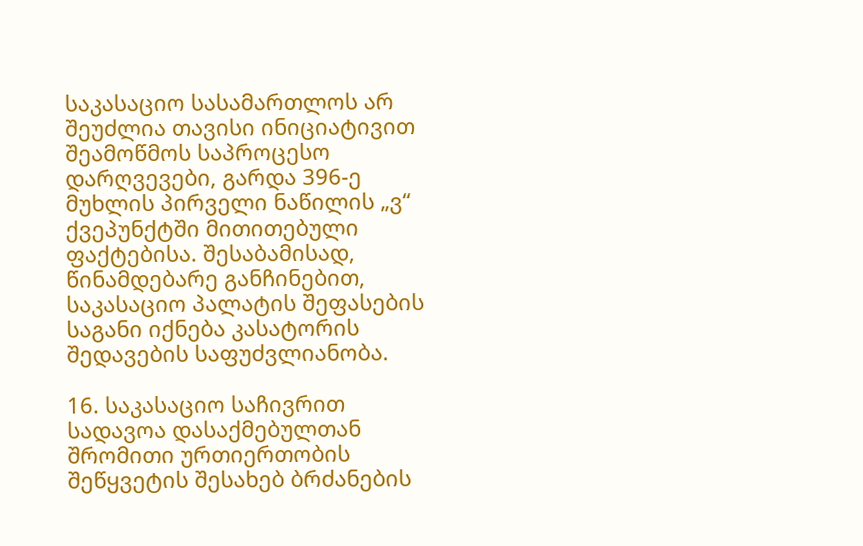საკასაციო სასამართლოს არ შეუძლია თავისი ინიციატივით შეამოწმოს საპროცესო დარღვევები, გარდა 396-ე მუხლის პირველი ნაწილის „ვ“ ქვეპუნქტში მითითებული ფაქტებისა. შესაბამისად, წინამდებარე განჩინებით, საკასაციო პალატის შეფასების საგანი იქნება კასატორის შედავების საფუძვლიანობა.

16. საკასაციო საჩივრით სადავოა დასაქმებულთან შრომითი ურთიერთობის შეწყვეტის შესახებ ბრძანების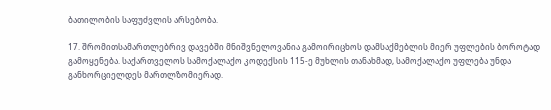ბათილობის საფუძვლის არსებობა.

17. შრომითსამართლებრივ დავებში მნიშვნელოვანია გამოირიცხოს დამსაქმებლის მიერ უფლების ბოროტად გამოყენება. საქართველოს სამოქალაქო კოდექსის 115-ე მუხლის თანახმად, სამოქალაქო უფლება უნდა განხორციელდეს მართლზომიერად.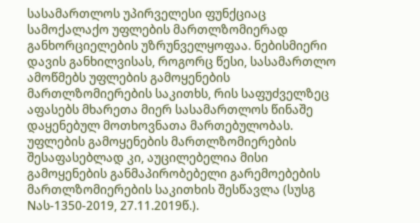სასამართლოს უპირველესი ფუნქციაც სამოქალაქო უფლების მართლზომიერად განხორციელების უზრუნველყოფაა. ნებისმიერი დავის განხილვისას, როგორც წესი, სასამართლო ამოწმებს უფლების გამოყენების მართლზომიერების საკითხს, რის საფუძველზეც აფასებს მხარეთა მიერ სასამართლოს წინაშე დაყენებულ მოთხოვნათა მართებულობას. უფლების გამოყენების მართლზომიერების შესაფასებლად კი, აუცილებელია მისი გამოყენების განმაპირობებელი გარემოებების მართლზომიერების საკითხის შესწავლა (სუსგ Nას-1350-2019, 27.11.2019წ.).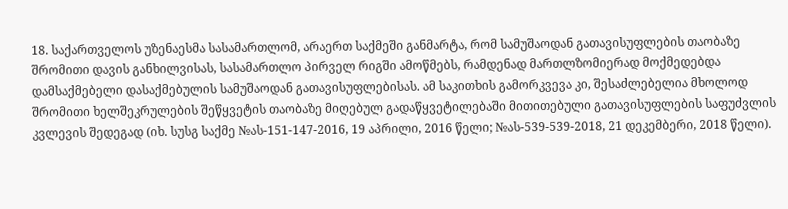18. საქართველოს უზენაესმა სასამართლომ, არაერთ საქმეში განმარტა, რომ სამუშაოდან გათავისუფლების თაობაზე შრომითი დავის განხილვისას, სასამართლო პირველ რიგში ამოწმებს, რამდენად მართლზომიერად მოქმედებდა დამსაქმებელი დასაქმებულის სამუშაოდან გათავისუფლებისას. ამ საკითხის გამორკვევა კი, შესაძლებელია მხოლოდ შრომითი ხელშეკრულების შეწყვეტის თაობაზე მიღებულ გადაწყვეტილებაში მითითებული გათავისუფლების საფუძვლის კვლევის შედეგად (იხ. სუსგ საქმე №ას-151-147-2016, 19 აპრილი, 2016 წელი; №ას-539-539-2018, 21 დეკემბერი, 2018 წელი).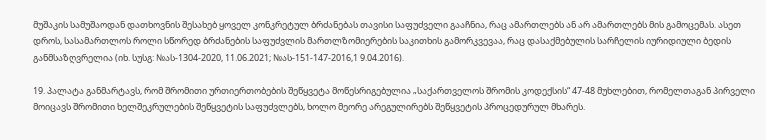მუშაკის სამუშაოდან დათხოვნის შესახებ ყოველ კონკრეტულ ბრძანებას თავისი საფუძველი გააჩნია, რაც ამართლებს ან არ ამართლებს მის გამოცემას. ასეთ დროს, სასამართლოს როლი სწორედ ბრძანების საფუძვლის მართლზომიერების საკითხის გამორკვევაა, რაც დასაქმებულის სარჩელის იურიდიული ბედის განმსაზღვრელია (იხ. სუსგ: №ას-1304-2020, 11.06.2021; №ას-151-147-2016,1 9.04.2016).

19. პალატა განმარტავს, რომ შრომითი ურთიერთობების შეწყვეტა მოწესრიგებულია „საქართველოს შრომის კოდექსის“ 47-48 მუხლებით, რომელთაგან პირველი მოიცავს შრომითი ხელშეკრულების შეწყვეტის საფუძვლებს, ხოლო მეორე არეგულირებს შეწყვეტის პროცედურულ მხარეს.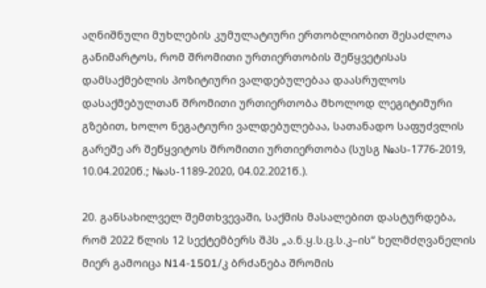აღნიშნული მუხლების კუმულატიური ერთობლიობით შესაძლოა განიმარტოს, რომ შრომითი ურთიერთობის შეწყვეტისას დამსაქმებლის პოზიტიური ვალდებულებაა დაასრულოს დასაქმებულთან შრომითი ურთიერთობა მხოლოდ ლეგიტიმური გზებით, ხოლო ნეგატიური ვალდებულებაა, სათანადო საფუძვლის გარეშე არ შეწყვიტოს შრომითი ურთიერთობა (სუსგ №ას-1776-2019, 10.04.2020წ.; №ას-1189-2020, 04.02.2021წ.).

20. განსახილველ შემთხვევაში, საქმის მასალებით დასტურდება, რომ 2022 წლის 12 სექტემბერს შპს „ა.ნ.ყ.ს.ც.ს.კ–ის“ ხელმძღვანელის მიერ გამოიცა N14-1501/კ ბრძანება შრომის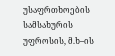უსაფრთხოების სამსახურის უფროსის, მ.ხ–ის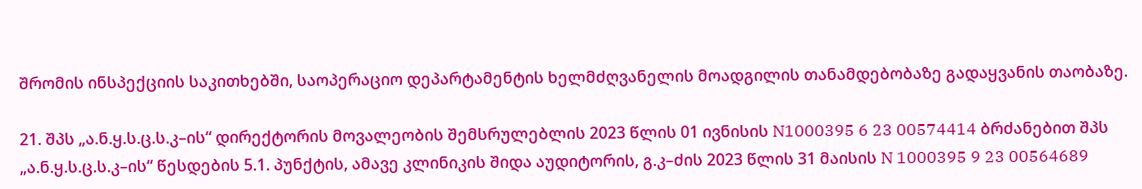შრომის ინსპექციის საკითხებში, საოპერაციო დეპარტამენტის ხელმძღვანელის მოადგილის თანამდებობაზე გადაყვანის თაობაზე.

21. შპს „ა.ნ.ყ.ს.ც.ს.კ–ის“ დირექტორის მოვალეობის შემსრულებლის 2023 წლის 01 ივნისის N1000395 6 23 00574414 ბრძანებით შპს „ა.ნ.ყ.ს.ც.ს.კ–ის“ წესდების 5.1. პუნქტის, ამავე კლინიკის შიდა აუდიტორის, გ.კ–ძის 2023 წლის 31 მაისის N 1000395 9 23 00564689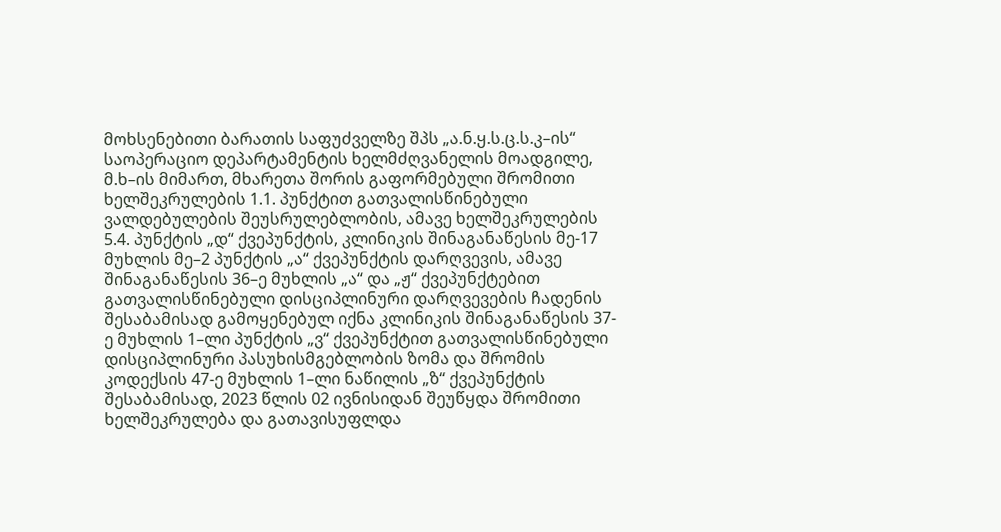მოხსენებითი ბარათის საფუძველზე შპს „ა.ნ.ყ.ს.ც.ს.კ–ის“ საოპერაციო დეპარტამენტის ხელმძღვანელის მოადგილე, მ.ხ–ის მიმართ, მხარეთა შორის გაფორმებული შრომითი ხელშეკრულების 1.1. პუნქტით გათვალისწინებული ვალდებულების შეუსრულებლობის, ამავე ხელშეკრულების 5.4. პუნქტის „დ“ ქვეპუნქტის, კლინიკის შინაგანაწესის მე-17 მუხლის მე–2 პუნქტის „ა“ ქვეპუნქტის დარღვევის, ამავე შინაგანაწესის 36–ე მუხლის „ა“ და „ჟ“ ქვეპუნქტებით გათვალისწინებული დისციპლინური დარღვევების ჩადენის შესაბამისად გამოყენებულ იქნა კლინიკის შინაგანაწესის 37-ე მუხლის 1–ლი პუნქტის „ვ“ ქვეპუნქტით გათვალისწინებული დისციპლინური პასუხისმგებლობის ზომა და შრომის კოდექსის 47-ე მუხლის 1–ლი ნაწილის „ზ“ ქვეპუნქტის შესაბამისად, 2023 წლის 02 ივნისიდან შეუწყდა შრომითი ხელშეკრულება და გათავისუფლდა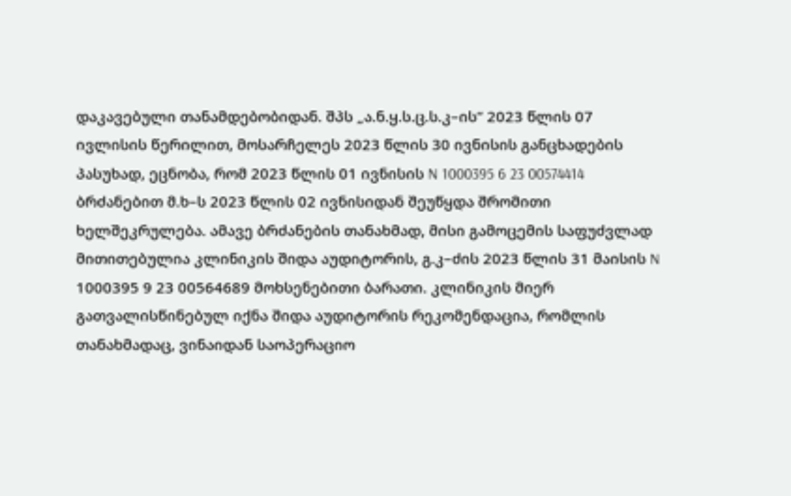დაკავებული თანამდებობიდან. შპს „ა.ნ.ყ.ს.ც.ს.კ–ის“ 2023 წლის 07 ივლისის წერილით, მოსარჩელეს 2023 წლის 30 ივნისის განცხადების პასუხად, ეცნობა, რომ 2023 წლის 01 ივნისის N 1000395 6 23 00574414 ბრძანებით მ.ხ–ს 2023 წლის 02 ივნისიდან შეუწყდა შრომითი ხელშეკრულება. ამავე ბრძანების თანახმად, მისი გამოცემის საფუძვლად მითითებულია კლინიკის შიდა აუდიტორის, გ.კ–ძის 2023 წლის 31 მაისის N 1000395 9 23 00564689 მოხსენებითი ბარათი. კლინიკის მიერ გათვალისწინებულ იქნა შიდა აუდიტორის რეკომენდაცია, რომლის თანახმადაც, ვინაიდან საოპერაციო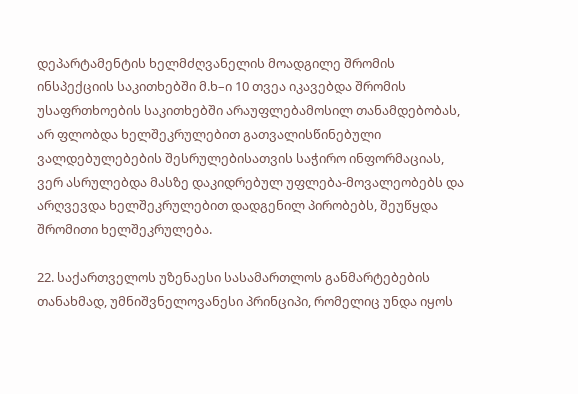დეპარტამენტის ხელმძღვანელის მოადგილე შრომის ინსპექციის საკითხებში მ.ხ–ი 10 თვეა იკავებდა შრომის უსაფრთხოების საკითხებში არაუფლებამოსილ თანამდებობას, არ ფლობდა ხელშეკრულებით გათვალისწინებული ვალდებულებების შესრულებისათვის საჭირო ინფორმაციას, ვერ ასრულებდა მასზე დაკიდრებულ უფლება-მოვალეობებს და არღვევდა ხელშეკრულებით დადგენილ პირობებს, შეუწყდა შრომითი ხელშეკრულება.

22. საქართველოს უზენაესი სასამართლოს განმარტებების თანახმად, უმნიშვნელოვანესი პრინციპი, რომელიც უნდა იყოს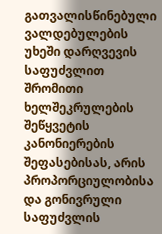გათვალისწინებული ვალდებულების უხეში დარღვევის საფუძვლით შრომითი ხელშეკრულების შეწყვეტის კანონიერების შეფასებისას, არის პროპორციულობისა და გონივრული საფუძვლის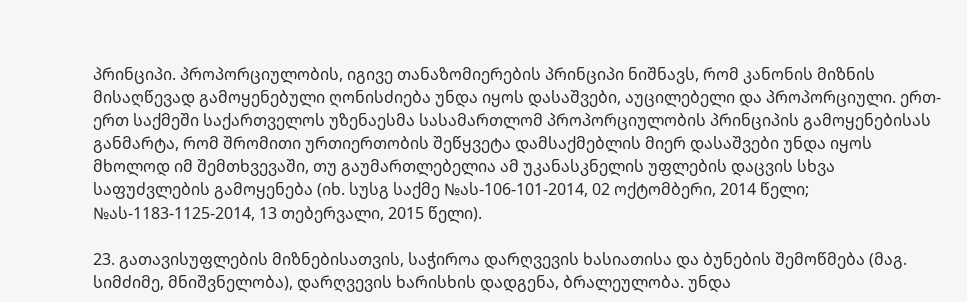პრინციპი. პროპორციულობის, იგივე თანაზომიერების პრინციპი ნიშნავს, რომ კანონის მიზნის მისაღწევად გამოყენებული ღონისძიება უნდა იყოს დასაშვები, აუცილებელი და პროპორციული. ერთ-ერთ საქმეში საქართველოს უზენაესმა სასამართლომ პროპორციულობის პრინციპის გამოყენებისას განმარტა, რომ შრომითი ურთიერთობის შეწყვეტა დამსაქმებლის მიერ დასაშვები უნდა იყოს მხოლოდ იმ შემთხვევაში, თუ გაუმართლებელია ამ უკანასკნელის უფლების დაცვის სხვა საფუძვლების გამოყენება (იხ. სუსგ საქმე №ას-106-101-2014, 02 ოქტომბერი, 2014 წელი; №ას-1183-1125-2014, 13 თებერვალი, 2015 წელი).

23. გათავისუფლების მიზნებისათვის, საჭიროა დარღვევის ხასიათისა და ბუნების შემოწმება (მაგ. სიმძიმე, მნიშვნელობა), დარღვევის ხარისხის დადგენა, ბრალეულობა. უნდა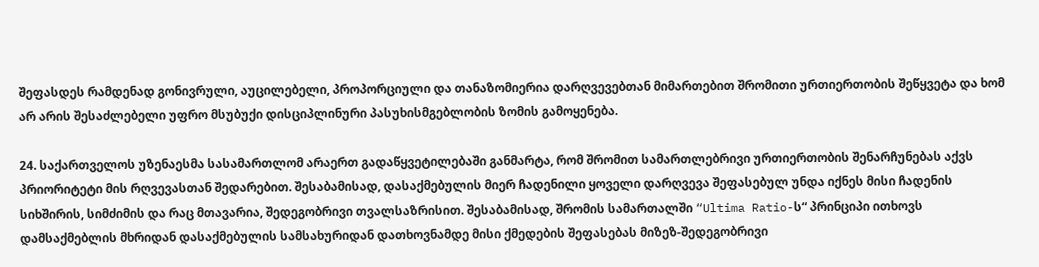შეფასდეს რამდენად გონივრული, აუცილებელი, პროპორციული და თანაზომიერია დარღვევებთან მიმართებით შრომითი ურთიერთობის შეწყვეტა და ხომ არ არის შესაძლებელი უფრო მსუბუქი დისციპლინური პასუხისმგებლობის ზომის გამოყენება.

24. საქართველოს უზენაესმა სასამართლომ არაერთ გადაწყვეტილებაში განმარტა, რომ შრომით სამართლებრივი ურთიერთობის შენარჩუნებას აქვს პრიორიტეტი მის რღვევასთან შედარებით. შესაბამისად, დასაქმებულის მიერ ჩადენილი ყოველი დარღვევა შეფასებულ უნდა იქნეს მისი ჩადენის სიხშირის, სიმძიმის და რაც მთავარია, შედეგობრივი თვალსაზრისით. შესაბამისად, შრომის სამართალში “Ultima Ratio-ს“ პრინციპი ითხოვს დამსაქმებლის მხრიდან დასაქმებულის სამსახურიდან დათხოვნამდე მისი ქმედების შეფასებას მიზეზ-შედეგობრივი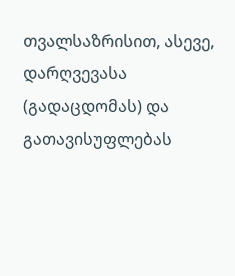თვალსაზრისით, ასევე, დარღვევასა (გადაცდომას) და გათავისუფლებას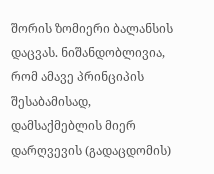შორის ზომიერი ბალანსის დაცვას. ნიშანდობლივია, რომ ამავე პრინციპის შესაბამისად, დამსაქმებლის მიერ დარღვევის (გადაცდომის)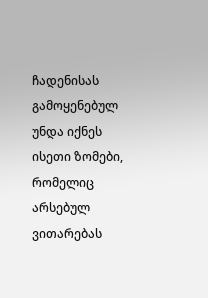ჩადენისას გამოყენებულ უნდა იქნეს ისეთი ზომები, რომელიც არსებულ ვითარებას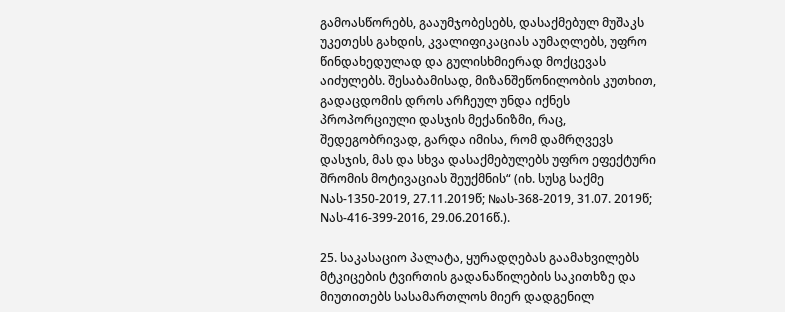გამოასწორებს, გააუმჯობესებს, დასაქმებულ მუშაკს უკეთესს გახდის, კვალიფიკაციას აუმაღლებს, უფრო წინდახედულად და გულისხმიერად მოქცევას აიძულებს. შესაბამისად, მიზანშეწონილობის კუთხით, გადაცდომის დროს არჩეულ უნდა იქნეს პროპორციული დასჯის მექანიზმი, რაც, შედეგობრივად, გარდა იმისა, რომ დამრღვევს დასჯის, მას და სხვა დასაქმებულებს უფრო ეფექტური შრომის მოტივაციას შეუქმნის“ (იხ. სუსგ საქმე Nას-1350-2019, 27.11.2019წ; №ას-368-2019, 31.07. 2019წ; Nას-416-399-2016, 29.06.2016წ.).

25. საკასაციო პალატა, ყურადღებას გაამახვილებს მტკიცების ტვირთის გადანაწილების საკითხზე და მიუთითებს სასამართლოს მიერ დადგენილ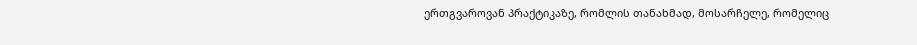ერთგვაროვან პრაქტიკაზე, რომლის თანახმად, მოსარჩელე, რომელიც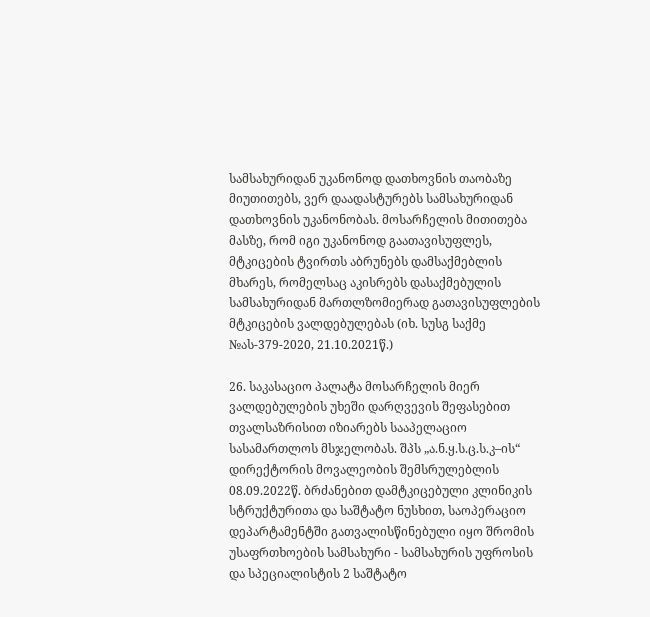სამსახურიდან უკანონოდ დათხოვნის თაობაზე მიუთითებს, ვერ დაადასტურებს სამსახურიდან დათხოვნის უკანონობას. მოსარჩელის მითითება მასზე, რომ იგი უკანონოდ გაათავისუფლეს, მტკიცების ტვირთს აბრუნებს დამსაქმებლის მხარეს, რომელსაც აკისრებს დასაქმებულის სამსახურიდან მართლზომიერად გათავისუფლების მტკიცების ვალდებულებას (იხ. სუსგ საქმე №ას-379-2020, 21.10.2021წ.)

26. საკასაციო პალატა მოსარჩელის მიერ ვალდებულების უხეში დარღვევის შეფასებით თვალსაზრისით იზიარებს სააპელაციო სასამართლოს მსჯელობას. შპს „ა.ნ.ყ.ს.ც.ს.კ–ის“ დირექტორის მოვალეობის შემსრულებლის 08.09.2022წ. ბრძანებით დამტკიცებული კლინიკის სტრუქტურითა და საშტატო ნუსხით, საოპერაციო დეპარტამენტში გათვალისწინებული იყო შრომის უსაფრთხოების სამსახური - სამსახურის უფროსის და სპეციალისტის 2 საშტატო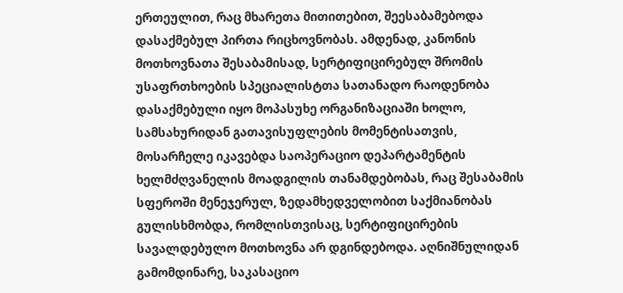ერთეულით, რაც მხარეთა მითითებით, შეესაბამებოდა დასაქმებულ პირთა რიცხოვნობას. ამდენად, კანონის მოთხოვნათა შესაბამისად, სერტიფიცირებულ შრომის უსაფრთხოების სპეციალისტთა სათანადო რაოდენობა დასაქმებული იყო მოპასუხე ორგანიზაციაში ხოლო, სამსახურიდან გათავისუფლების მომენტისათვის, მოსარჩელე იკავებდა საოპერაციო დეპარტამენტის ხელმძღვანელის მოადგილის თანამდებობას, რაც შესაბამის სფეროში მენეჯერულ, ზედამხედველობით საქმიანობას გულისხმობდა, რომლისთვისაც, სერტიფიცირების სავალდებულო მოთხოვნა არ დგინდებოდა. აღნიშნულიდან გამომდინარე, საკასაციო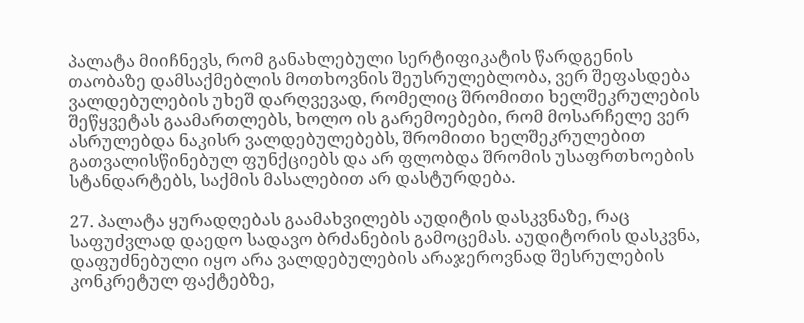პალატა მიიჩნევს, რომ განახლებული სერტიფიკატის წარდგენის თაობაზე დამსაქმებლის მოთხოვნის შეუსრულებლობა, ვერ შეფასდება ვალდებულების უხეშ დარღვევად, რომელიც შრომითი ხელშეკრულების შეწყვეტას გაამართლებს, ხოლო ის გარემოებები, რომ მოსარჩელე ვერ ასრულებდა ნაკისრ ვალდებულებებს, შრომითი ხელშეკრულებით გათვალისწინებულ ფუნქციებს და არ ფლობდა შრომის უსაფრთხოების სტანდარტებს, საქმის მასალებით არ დასტურდება.

27. პალატა ყურადღებას გაამახვილებს აუდიტის დასკვნაზე, რაც საფუძვლად დაედო სადავო ბრძანების გამოცემას. აუდიტორის დასკვნა, დაფუძნებული იყო არა ვალდებულების არაჯეროვნად შესრულების კონკრეტულ ფაქტებზე,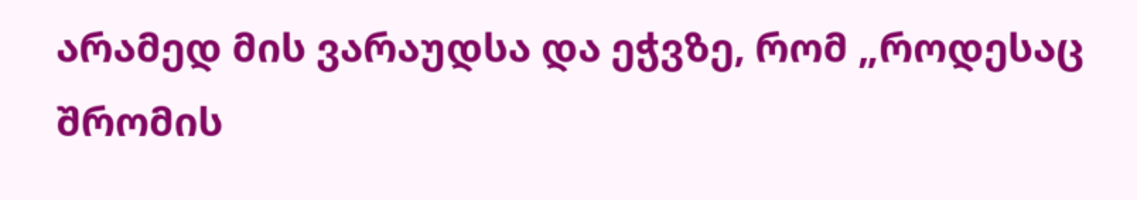არამედ მის ვარაუდსა და ეჭვზე, რომ „როდესაც შრომის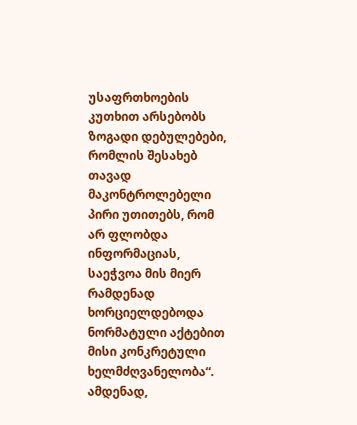უსაფრთხოების კუთხით არსებობს ზოგადი დებულებები, რომლის შესახებ თავად მაკონტროლებელი პირი უთითებს, რომ არ ფლობდა ინფორმაციას, საეჭვოა მის მიერ რამდენად ხორციელდებოდა ნორმატული აქტებით მისი კონკრეტული ხელმძღვანელობა“. ამდენად,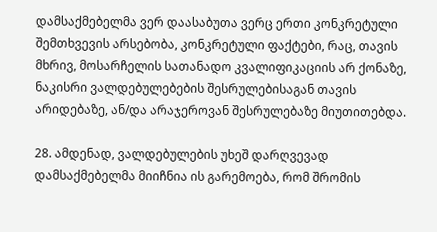დამსაქმებელმა ვერ დაასაბუთა ვერც ერთი კონკრეტული შემთხვევის არსებობა, კონკრეტული ფაქტები, რაც, თავის მხრივ, მოსარჩელის სათანადო კვალიფიკაციის არ ქონაზე, ნაკისრი ვალდებულებების შესრულებისაგან თავის არიდებაზე, ან/და არაჯეროვან შესრულებაზე მიუთითებდა.

28. ამდენად, ვალდებულების უხეშ დარღვევად დამსაქმებელმა მიიჩნია ის გარემოება, რომ შრომის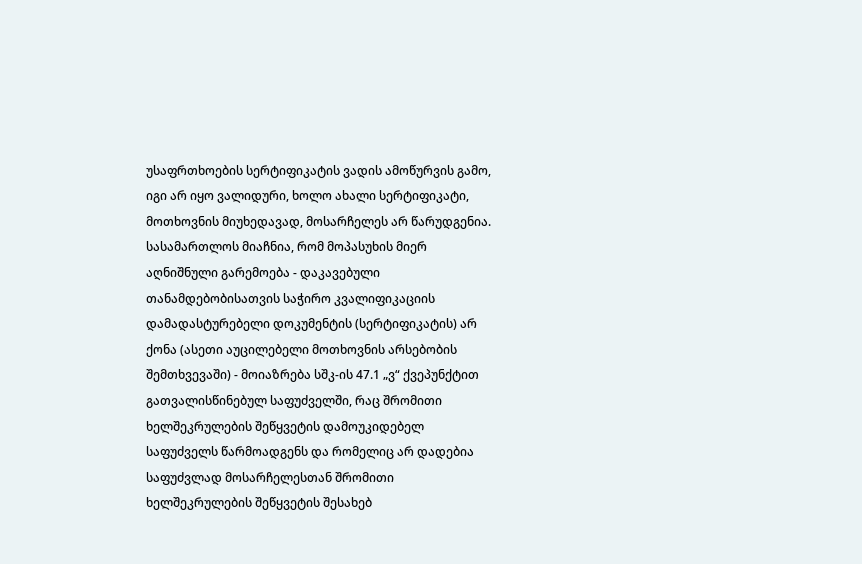უსაფრთხოების სერტიფიკატის ვადის ამოწურვის გამო, იგი არ იყო ვალიდური, ხოლო ახალი სერტიფიკატი, მოთხოვნის მიუხედავად, მოსარჩელეს არ წარუდგენია. სასამართლოს მიაჩნია, რომ მოპასუხის მიერ აღნიშნული გარემოება - დაკავებული თანამდებობისათვის საჭირო კვალიფიკაციის დამადასტურებელი დოკუმენტის (სერტიფიკატის) არ ქონა (ასეთი აუცილებელი მოთხოვნის არსებობის შემთხვევაში) - მოიაზრება სშკ-ის 47.1 „ვ“ ქვეპუნქტით გათვალისწინებულ საფუძველში, რაც შრომითი ხელშეკრულების შეწყვეტის დამოუკიდებელ საფუძველს წარმოადგენს და რომელიც არ დადებია საფუძვლად მოსარჩელესთან შრომითი ხელშეკრულების შეწყვეტის შესახებ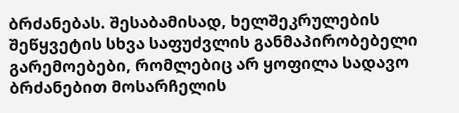ბრძანებას. შესაბამისად, ხელშეკრულების შეწყვეტის სხვა საფუძვლის განმაპირობებელი გარემოებები, რომლებიც არ ყოფილა სადავო ბრძანებით მოსარჩელის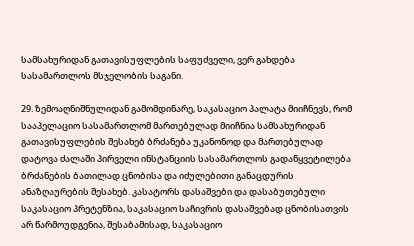სამსახურიდან გათავისუფლების საფუძველი, ვერ გახდება სასამართლოს მსჯელობის საგანი.

29. ზემოაღნიშნულიდან გამომდინარე, საკასაციო პალატა მიიჩნევს, რომ სააპელაციო სასამართლომ მართებულად მიიჩნია სამსახურიდან გათავისუფლების შესახებ ბრძანება უკანონოდ და მართებულად დატოვა ძალაში პირველი ინსტანციის სასამართლოს გადაწყვეტილება ბრძანების ბათილად ცნობისა და იძულებითი განაცდურის ანაზღაურების შესახებ. კასატორს დასაშვები და დასაბუთებული საკასაციო პრეტენზია, საკასაციო საჩივრის დასაშვებად ცნობისათვის არ წარმოუდგენია, შესაბამისად, საკასაციო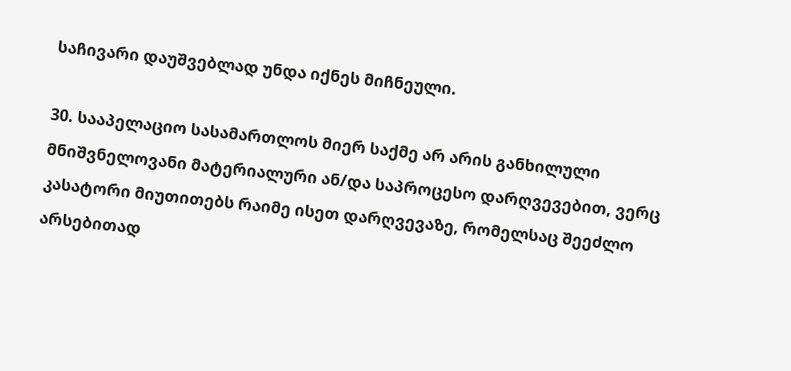საჩივარი დაუშვებლად უნდა იქნეს მიჩნეული.

30. სააპელაციო სასამართლოს მიერ საქმე არ არის განხილული მნიშვნელოვანი მატერიალური ან/და საპროცესო დარღვევებით, ვერც კასატორი მიუთითებს რაიმე ისეთ დარღვევაზე, რომელსაც შეეძლო არსებითად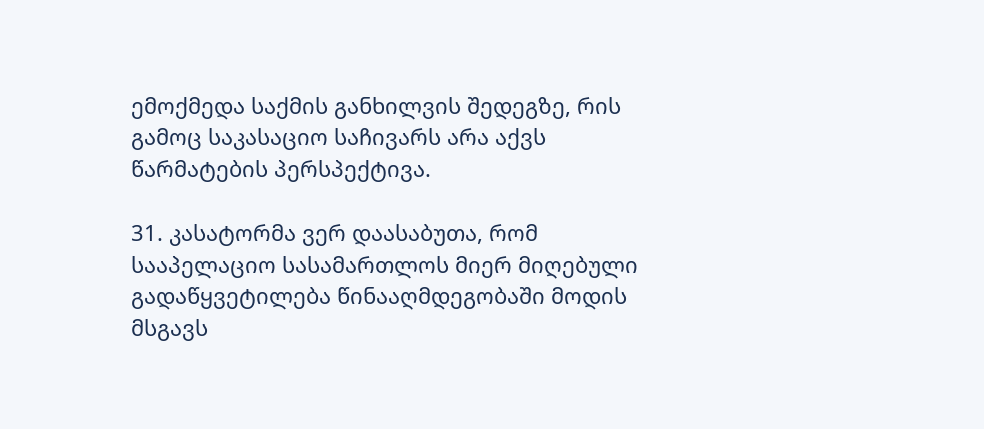ემოქმედა საქმის განხილვის შედეგზე, რის გამოც საკასაციო საჩივარს არა აქვს წარმატების პერსპექტივა.

31. კასატორმა ვერ დაასაბუთა, რომ სააპელაციო სასამართლოს მიერ მიღებული გადაწყვეტილება წინააღმდეგობაში მოდის მსგავს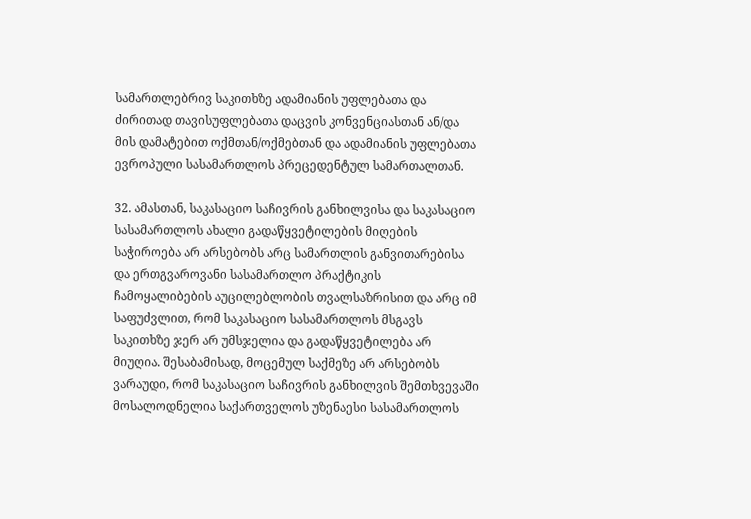სამართლებრივ საკითხზე ადამიანის უფლებათა და ძირითად თავისუფლებათა დაცვის კონვენციასთან ან/და მის დამატებით ოქმთან/ოქმებთან და ადამიანის უფლებათა ევროპული სასამართლოს პრეცედენტულ სამართალთან.

32. ამასთან, საკასაციო საჩივრის განხილვისა და საკასაციო სასამართლოს ახალი გადაწყვეტილების მიღების საჭიროება არ არსებობს არც სამართლის განვითარებისა და ერთგვაროვანი სასამართლო პრაქტიკის ჩამოყალიბების აუცილებლობის თვალსაზრისით და არც იმ საფუძვლით, რომ საკასაციო სასამართლოს მსგავს საკითხზე ჯერ არ უმსჯელია და გადაწყვეტილება არ მიუღია. შესაბამისად, მოცემულ საქმეზე არ არსებობს ვარაუდი, რომ საკასაციო საჩივრის განხილვის შემთხვევაში მოსალოდნელია საქართველოს უზენაესი სასამართლოს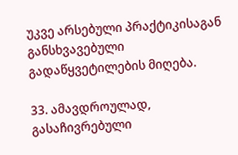უკვე არსებული პრაქტიკისაგან განსხვავებული გადაწყვეტილების მიღება.

33. ამავდროულად, გასაჩივრებული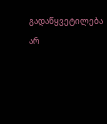გადაწყვეტილება არ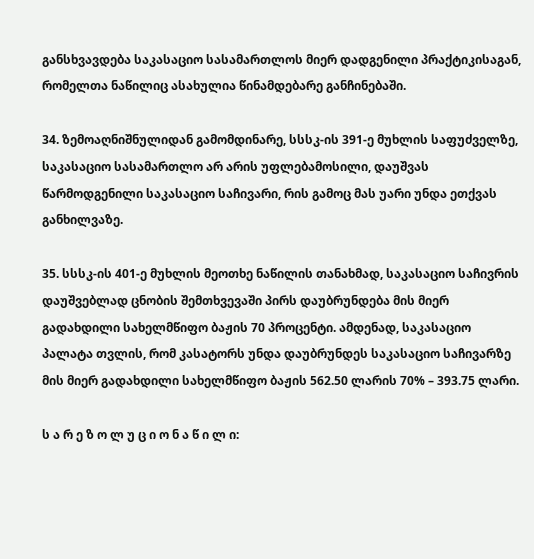განსხვავდება საკასაციო სასამართლოს მიერ დადგენილი პრაქტიკისაგან, რომელთა ნაწილიც ასახულია წინამდებარე განჩინებაში.

34. ზემოაღნიშნულიდან გამომდინარე, სსსკ-ის 391-ე მუხლის საფუძველზე, საკასაციო სასამართლო არ არის უფლებამოსილი, დაუშვას წარმოდგენილი საკასაციო საჩივარი, რის გამოც მას უარი უნდა ეთქვას განხილვაზე.

35. სსსკ-ის 401-ე მუხლის მეოთხე ნაწილის თანახმად, საკასაციო საჩივრის დაუშვებლად ცნობის შემთხვევაში პირს დაუბრუნდება მის მიერ გადახდილი სახელმწიფო ბაჟის 70 პროცენტი. ამდენად, საკასაციო პალატა თვლის, რომ კასატორს უნდა დაუბრუნდეს საკასაციო საჩივარზე მის მიერ გადახდილი სახელმწიფო ბაჟის 562.50 ლარის 70% – 393.75 ლარი.

ს ა რ ე ზ ო ლ უ ც ი ო ნ ა წ ი ლ ი: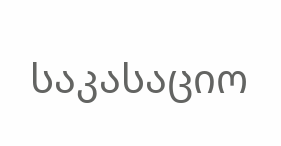საკასაციო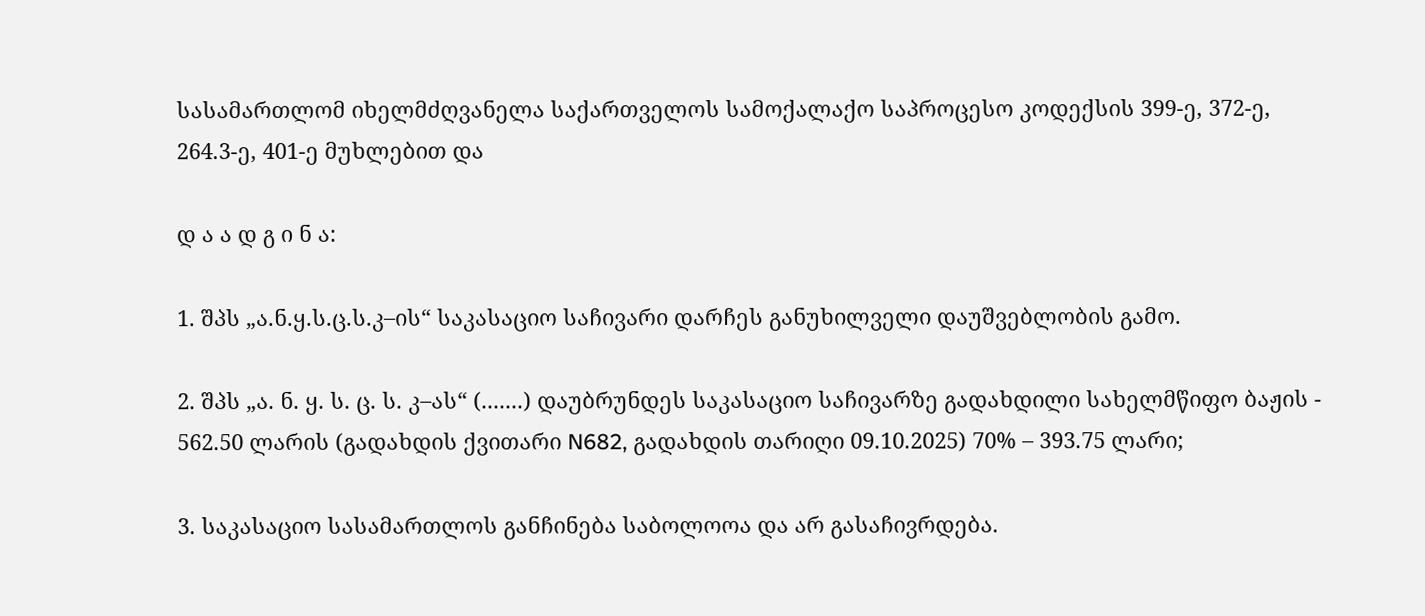სასამართლომ იხელმძღვანელა საქართველოს სამოქალაქო საპროცესო კოდექსის 399-ე, 372-ე, 264.3-ე, 401-ე მუხლებით და

დ ა ა დ გ ი ნ ა:

1. შპს „ა.ნ.ყ.ს.ც.ს.კ–ის“ საკასაციო საჩივარი დარჩეს განუხილველი დაუშვებლობის გამო.

2. შპს „ა. ნ. ყ. ს. ც. ს. კ–ას“ (.......) დაუბრუნდეს საკასაციო საჩივარზე გადახდილი სახელმწიფო ბაჟის - 562.50 ლარის (გადახდის ქვითარი N682, გადახდის თარიღი 09.10.2025) 70% – 393.75 ლარი;

3. საკასაციო სასამართლოს განჩინება საბოლოოა და არ გასაჩივრდება.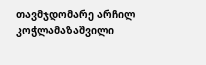თავმჯდომარე არჩილ კოჭლამაზაშვილი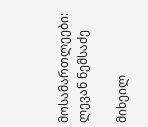მოსამართლეები: ლევან ნემსაძე

მიხეილ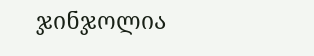ჯინჯოლია